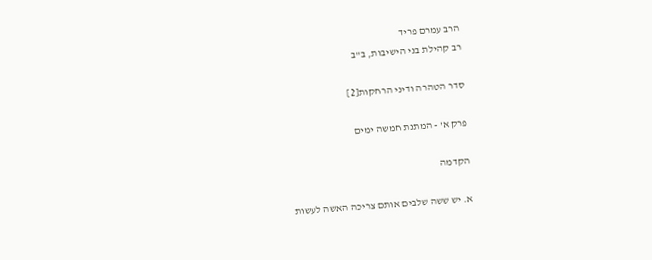הרב עמרם פריד
רב קהילת בני הישיבות, ב"ב

סדר הטהרה ודיני הרחקות[2]

פרק א' - המתנת חמשה ימים

הקדמה

א. יש ששה שלבים אותם צריכה האשה לעשות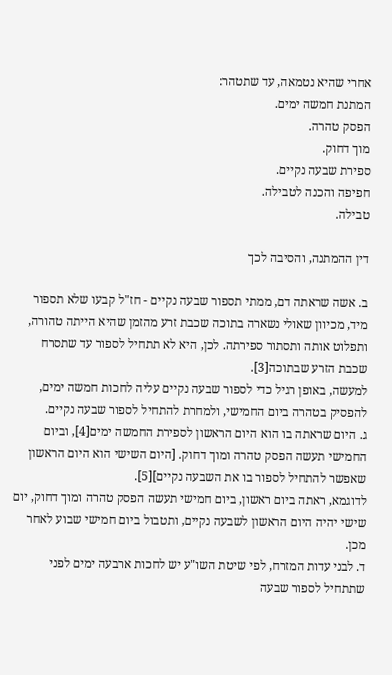אחרי שהיא נטמאה, עד שתטהר:
המתנת חמשה ימים.
הפסק טהרה.
מוך דחוק.
ספירת שבעה נקיים.
חפיפה והכנה לטבילה.
טבילה.

דין ההמתנה, והסיבה לכך

ב. אשה שראתה דם, ממתי תספור שבעה נקיים - חז"ל קבעו שלא תספור מיד, מכיוון שאולי נשארה בתוכה שכבת זרע מהזמן שהיא הייתה טהורה, ותפלוט אותה ותסתור ספירתה. לכן, היא לא תתחיל לספור עד שתסרח שכבת הזרע שבתוכה[3].
למעשה, באופן רגיל כדי לספור שבעה נקיים עליה לחכות חמשה ימים, להפסיק בטהרה ביום החמישי, ולמחרת להתחיל לספור שבעה נקיים.
ג. היום שראתה בו הוא היום הראשון לספירת החמשה ימים[4], וביום החמישי תעשה הפסק טהרה ומוך דחוק. [היום השישי הוא היום הראשון שאפשר להתחיל לספור בו את השבעה נקיים][5].
לדוגמא, ראתה ביום ראשון, ביום חמישי תעשה הפסק טהרה ומוך דחוק, יום שישי יהיה היום הראשון לשבעה נקיים, ותטבול ביום חמישי שבוע לאחר מכן.
ד. לבני עדות המזרח, לפי שיטת השו"ע יש לחכות ארבעה ימים לפני שתתחיל לספור שבעה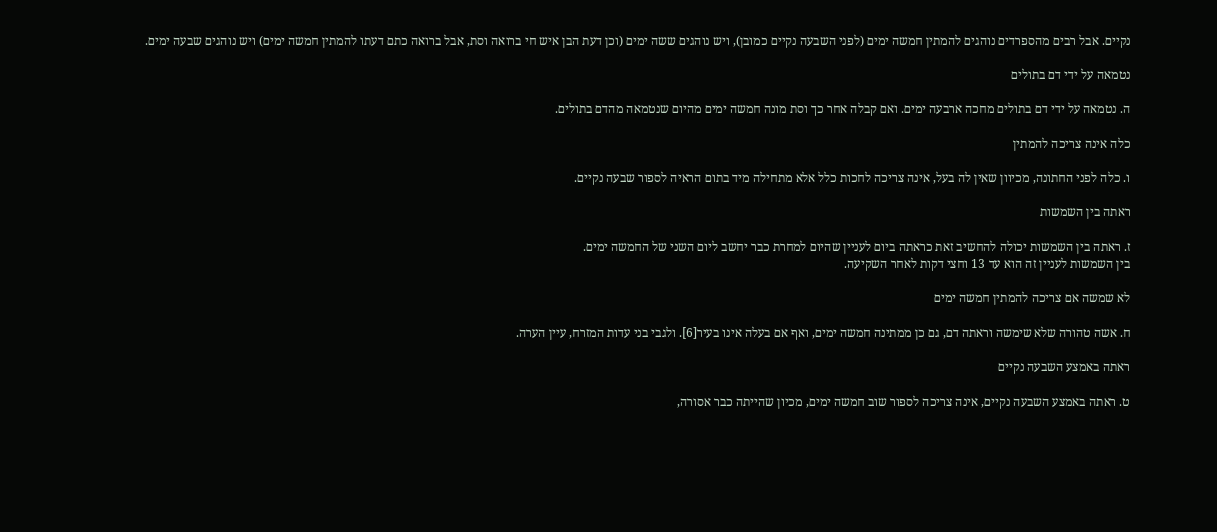נקיים. אבל רבים מהספרדים נוהגים להמתין חמשה ימים (לפני השבעה נקיים כמובן), ויש נוהגים ששה ימים (וכן דעת הבן איש חי ברואה וסת, אבל ברואה כתם דעתו להמתין חמשה ימים) ויש נוהגים שבעה ימים.

נטמאה על ידי דם בתולים

ה. נטמאה על ידי דם בתולים מחכה ארבעה ימים. ואם קבלה אחר כך וסת מונה חמשה ימים מהיום שנטמאה מהדם בתולים.

כלה אינה צריכה להמתין

ו. כלה לפני החתונה, מכיוון שאין לה בעל, אינה צריכה לחכות כלל אלא מתחילה מיד בתום הראיה לספור שבעה נקיים.

ראתה בין השמשות

ז. ראתה בין השמשות יכולה להחשיב זאת כראתה ביום לעניין שהיום למחרת כבר יחשב ליום השני של החמשה ימים.
בין השמשות לעניין זה הוא עד 13 וחצי דקות לאחר השקיעה.

לא שמשה אם צריכה להמתין חמשה ימים

ח. אשה טהורה שלא שימשה וראתה דם, גם כן ממתינה חמשה ימים, ואף אם בעלה אינו בעיר[6]. ולגבי בני עדות המזרח, עיין הערה.

ראתה באמצע השבעה נקיים

ט. ראתה באמצע השבעה נקיים, אינה צריכה לספור שוב חמשה ימים, מכיון שהייתה כבר אסורה,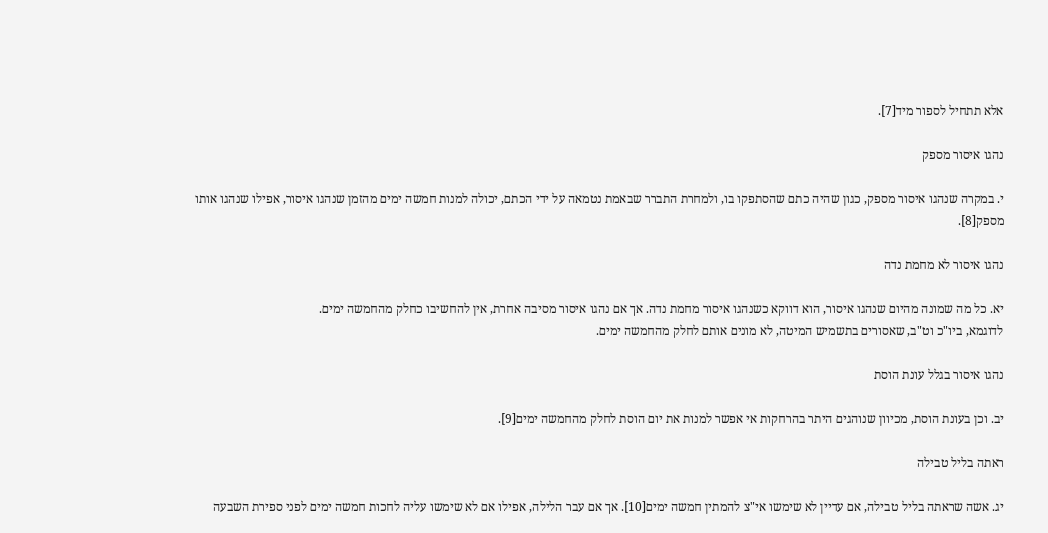אלא תתחיל לספור מיד[7].

נהגו איסור מספק

י. במקרה שנהגו איסור מספק, כגון שהיה כתם שהסתפקו בו, ולמחרת התברר שבאמת נטמאה על ידי הכתם, יכולה למנות חמשה ימים מהזמן שנהגו איסור, אפילו שנהגו אותו מספק[8].

נהגו איסור לא מחמת נדה

יא. כל מה שמונה מהיום שנהגו איסור, הוא דווקא כשנהגו איסור מחמת נדה. אך אם נהגו איסור מסיבה אחרת, אין להחשיבו כחלק מהחמשה ימים.
לדוגמא, ביו"כ וט"ב, שאסורים בתשמיש המיטה, לא מונים אותם לחלק מהחמשה ימים.

נהגו איסור בגלל עונת הוסת

יב. וכן בעונת הוסת, מכיוון שנוהגים היתר בהרחקות אי אפשר למנות את יום הוסת לחלק מהחמשה ימים[9].

ראתה בליל טבילה

יג. אשה שראתה בליל טבילה, אם עדיין לא שימשו אי"צ להמתין חמשה ימים[10]. אך אם עבר הלילה, אפילו אם לא שימשו עליה לחכות חמשה ימים לפני ספירת השבעה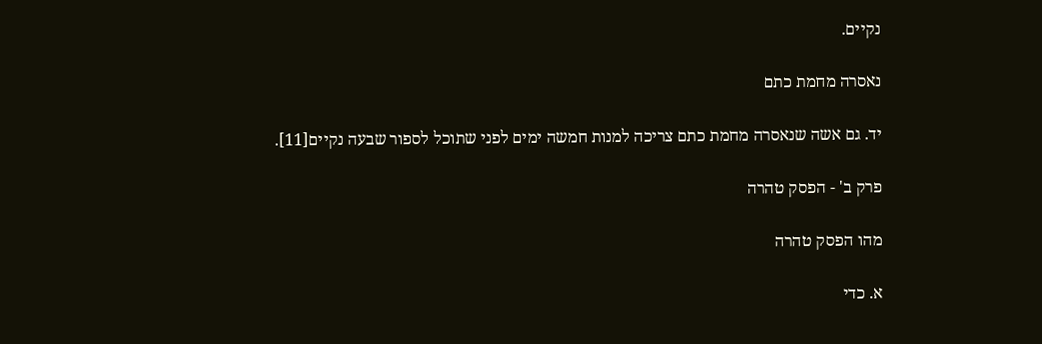נקיים.

נאסרה מחמת כתם

יד. גם אשה שנאסרה מחמת כתם צריכה למנות חמשה ימים לפני שתוכל לספור שבעה נקיים[11].

פרק ב' - הפסק טהרה

מהו הפסק טהרה

א. כדי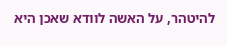להיטהר, על האשה לוודא שאכן היא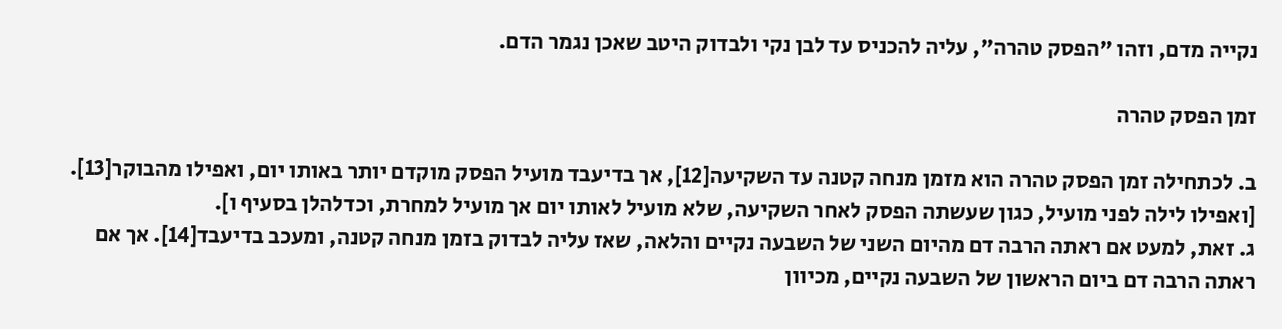נקייה מדם, וזהו "הפסק טהרה", עליה להכניס עד לבן נקי ולבדוק היטב שאכן נגמר הדם.

זמן הפסק טהרה

ב. לכתחילה זמן הפסק טהרה הוא מזמן מנחה קטנה עד השקיעה[12], אך בדיעבד מועיל הפסק מוקדם יותר באותו יום, ואפילו מהבוקר[13]. [ואפילו לילה לפני מועיל, כגון שעשתה הפסק לאחר השקיעה, שלא מועיל לאותו יום אך מועיל למחרת, וכדלהלן בסעיף ו].
ג. זאת, למעט אם ראתה הרבה דם מהיום השני של השבעה נקיים והלאה, שאז עליה לבדוק בזמן מנחה קטנה, ומעכב בדיעבד[14]. אך אם ראתה הרבה דם ביום הראשון של השבעה נקיים, מכיוון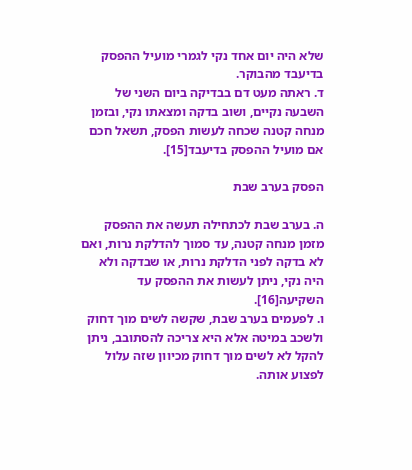שלא היה יום אחד נקי לגמרי מועיל ההפסק בדיעבד מהבוקר.
ד. ראתה מעט דם בבדיקה ביום השני של השבעה נקיים, ושוב בדקה ומצאתו נקי, ובזמן מנחה קטנה שכחה לעשות הפסק, תשאל חכם אם מועיל ההפסק בדיעבד[15].

הפסק בערב שבת

ה. בערב שבת לכתחילה תעשה את ההפסק מזמן מנחה קטנה, עד סמוך להדלקת נרות, ואם לא בדקה לפני הדלקת נרות, או שבדקה ולא היה נקי, ניתן לעשות את ההפסק עד השקיעה[16].
ו. לפעמים בערב שבת, שקשה לשים מוך דחוק ולשכב במיטה אלא היא צריכה להסתובב, ניתן להקל לא לשים מוך דחוק מכיוון שזה עלול לפצוע אותה.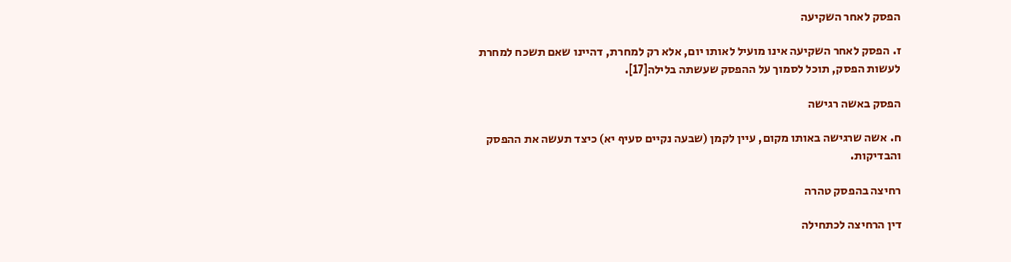הפסק לאחר השקיעה

ז. הפסק לאחר השקיעה אינו מועיל לאותו יום, אלא רק למחרת, דהיינו שאם תשכח למחרת לעשות הפסק, תוכל לסמוך על ההפסק שעשתה בלילה[17].

הפסק באשה רגישה

ח. אשה שרגישה באותו מקום, עיין לקמן (שבעה נקיים סעיף יא) כיצד תעשה את ההפסק והבדיקות.

רחיצה בהפסק טהרה

דין הרחיצה לכתחילה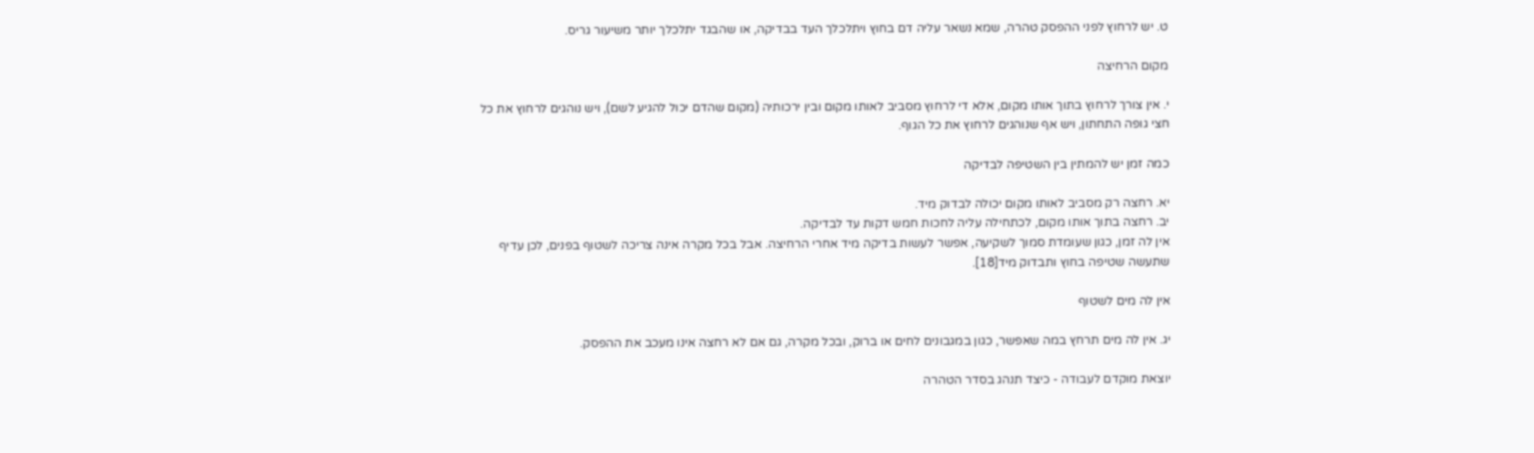ט. יש לרחוץ לפני ההפסק טהרה, שמא נשאר עליה דם בחוץ ויתלכלך העד בבדיקה, או שהבגד יתלכלך יותר משיעור גריס.

מקום הרחיצה

י. אין צורך לרחוץ בתוך אותו מקום, אלא די לרחוץ מסביב לאותו מקום ובין ירכותיה (מקום שהדם יכול להגיע לשם), ויש נוהגים לרחוץ את כל חצי גופה התחתון, ויש אף שנוהגים לרחוץ את כל הגוף.

כמה זמן יש להמתין בין השטיפה לבדיקה

יא. רחצה רק מסביב לאותו מקום יכולה לבדוק מיד.
יב. רחצה בתוך אותו מקום, לכתחילה עליה לחכות חמש דקות עד לבדיקה.
אין לה זמן, כגון שעומדת סמוך לשקיעה, אפשר לעשות בדיקה מיד אחרי הרחיצה. אבל בכל מקרה אינה צריכה לשטוף בפנים, לכן עדיף שתעשה שטיפה בחוץ ותבדוק מיד[18].

אין לה מים לשטוף

יג. אין לה מים תרחץ במה שאפשר, כגון במגבונים לחים או ברוק, ובכל מקרה, גם אם לא רחצה אינו מעכב את ההפסק.

יוצאת מוקדם לעבודה - כיצד תנהג בסדר הטהרה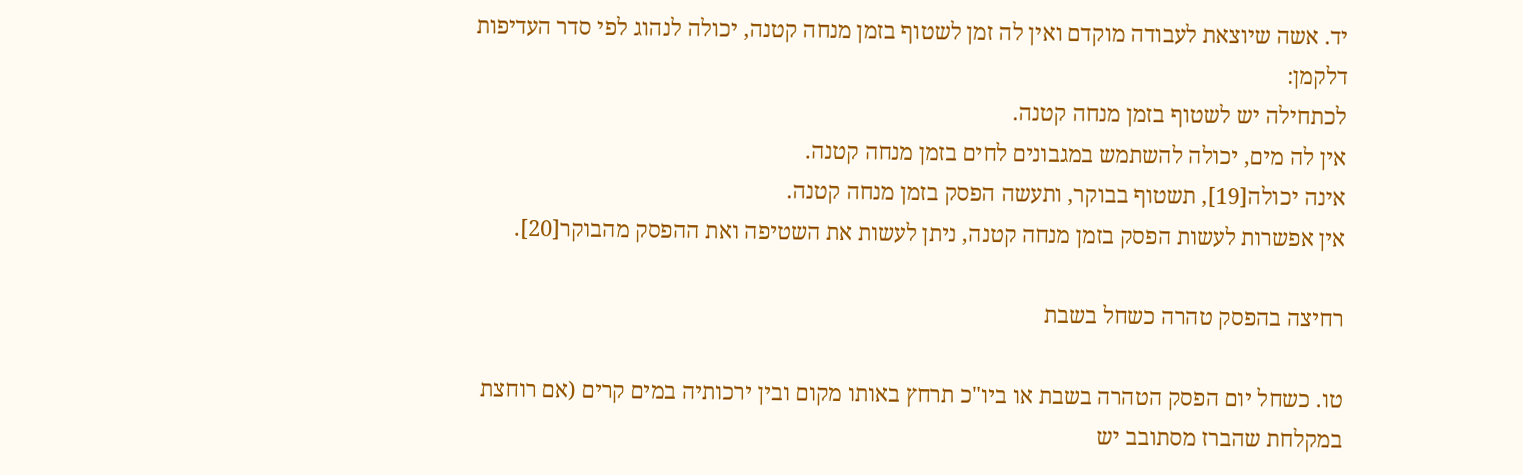יד. אשה שיוצאת לעבודה מוקדם ואין לה זמן לשטוף בזמן מנחה קטנה, יכולה לנהוג לפי סדר העדיפות דלקמן:
לכתחילה יש לשטוף בזמן מנחה קטנה.
אין לה מים, יכולה להשתמש במגבונים לחים בזמן מנחה קטנה.
אינה יכולה[19], תשטוף בבוקר, ותעשה הפסק בזמן מנחה קטנה.
אין אפשרות לעשות הפסק בזמן מנחה קטנה, ניתן לעשות את השטיפה ואת ההפסק מהבוקר[20].

רחיצה בהפסק טהרה כשחל בשבת

טו. כשחל יום הפסק הטהרה בשבת או ביו"כ תרחץ באותו מקום ובין ירכותיה במים קרים (אם רוחצת במקלחת שהברז מסתובב יש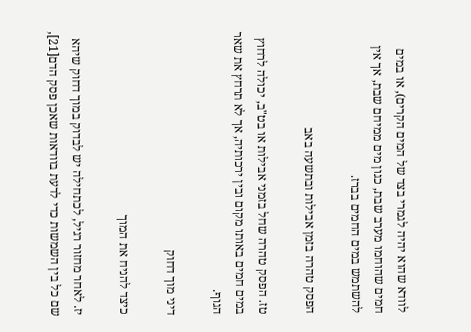לוודא שהוא יהיה לגמרי בצד של המים הקרים), או במים חמים שהוחמו מערב שבת, כגון מים ממיחם שבת, אך אין להשתמש במים החמים בברז.

הפסק טהרה בזמן אבילות ובתשעה באב

טז. הפסק טהרה שחל בזמני אבילות או בט"ב, יכולה לרחוץ במים חמים באותו מקום ובין ירכותיה, אך לא תרחץ את שאר הגוף.

דיני מוך דחוק

כיצד להניח את המוך

יז. לאחר מחזור רגיל, לכתחילה יש לבדוק במוך דחוק שיהא שם כל בין השמשות כדי לדעת בוודאות שאכן פסק הדם[21],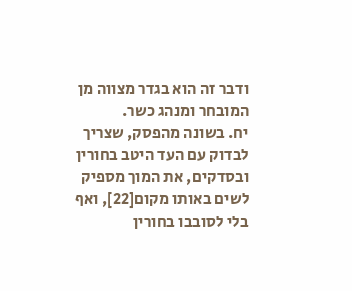ודבר זה הוא בגדר מצווה מן המובחר ומנהג כשר.
יח. בשונה מהפסק, שצריך לבדוק עם העד היטב בחורין ובסדקים, את המוך מספיק לשים באותו מקום[22], ואף בלי לסובבו בחורין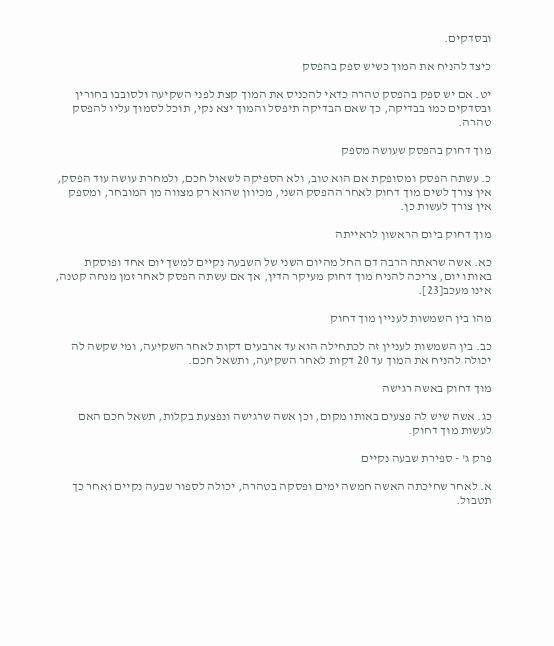ובסדקים.

כיצד להניח את המוך כשיש ספק בהפסק

יט. אם יש ספק בהפסק טהרה כדאי להכניס את המוך קצת לפני השקיעה ולסובבו בחורין ובסדקים כמו בבדיקה, כך שאם הבדיקה תיפסל והמוך יצא נקי, תוכל לסמוך עליו להפסק טהרה.

מוך דחוק בהפסק שעושה מספק

כ. עשתה הפסק ומסופקת אם הוא טוב, ולא הספיקה לשאול חכם, ולמחרת עושה עוד הפסק, אין צורך לשים מוך דחוק לאחר ההפסק השני, מכיוון שהוא רק מצווה מן המובחר, ומספק אין צורך לעשות כן.

מוך דחוק ביום הראשון לראייתה

כא. אשה שראתה הרבה דם החל מהיום השני של השבעה נקיים למשך יום אחד ופוסקת באותו יום, צריכה להניח מוך דחוק מעיקר הדין, אך אם עשתה הפסק לאחר זמן מנחה קטנה, אינו מעכב[23].

מהו בין השמשות לעניין מוך דחוק

כב. בין השמשות לעניין זה לכתחילה הוא עד ארבעים דקות לאחר השקיעה, ומי שקשה לה יכולה להניח את המוך עד 20 דקות לאחר השקיעה, ותשאל חכם.

מוך דחוק באשה רגישה

כג. אשה שיש לה פצעים באותו מקום, וכן אשה שרגישה ונפצעת בקלות, תשאל חכם האם לעשות מוך דחוק.

פרק ג' - ספירת שבעה נקיים

א. לאחר שחיכתה האשה חמשה ימים ופסקה בטהרה, יכולה לספור שבעה נקיים ואחר כך תטבול.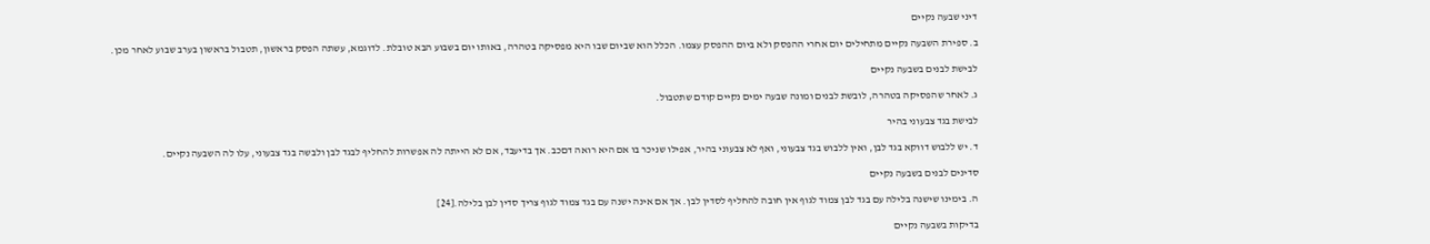דיני שבעה נקיים

ב. ספירת השבעה נקיים מתחילים יום אחרי ההפסק ולא ביום ההפסק עצמו. הכלל הוא שביום שבו היא מפסיקה בטהרה, באותו יום בשבוע הבא טובלת. לדוגמא, עשתה הפסק בראשון, תטבול בראשון בערב שבוע לאחר מכן.

לבישת לבנים בשבעה נקיים

ג. לאחר שהפסיקה בטהרה, לובשת לבנים ומונה שבעה ימים נקיים קודם שתטבול.

לבישת בגד צבעוני בהיר

ד. יש ללבוש דווקא בגד לבן, ואין ללבוש בגד צבעוני, ואף לא צבעוני בהיר, אפילו שניכר בו אם היא רואה דםכב. אך בדיעבד, אם לא הייתה לה אפשרות להחליף לבגד לבן ולבשה בגד צבעוני, עלו לה השבעה נקיים.

סדינים לבנים בשבעה נקיים

ה. בימינו שישנה בלילה עם בגד לבן צמוד לגוף אין חובה להחליף לסדין לבן. אך אם אינה ישנה עם בגד צמוד לגוף צריך סדין לבן בלילה.[24]

בדיקות בשבעה נקיים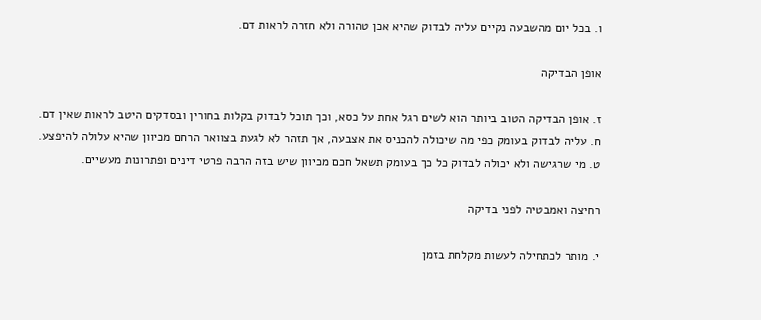ו. בכל יום מהשבעה נקיים עליה לבדוק שהיא אכן טהורה ולא חזרה לראות דם.

אופן הבדיקה

ז. אופן הבדיקה הטוב ביותר הוא לשים רגל אחת על כסא, וכך תוכל לבדוק בקלות בחורין ובסדקים היטב לראות שאין דם.
ח. עליה לבדוק בעומק כפי מה שיכולה להכניס את אצבעה, אך תזהר לא לגעת בצוואר הרחם מכיוון שהיא עלולה להיפצע.
ט. מי שרגישה ולא יכולה לבדוק כל כך בעומק תשאל חכם מכיוון שיש בזה הרבה פרטי דינים ופתרונות מעשיים.

רחיצה ואמבטיה לפני בדיקה

י. מותר לכתחילה לעשות מקלחת בזמן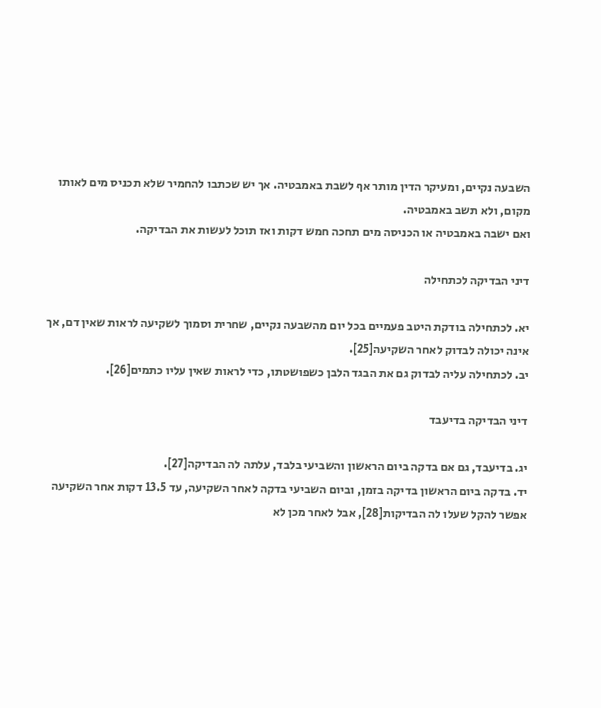השבעה נקיים, ומעיקר הדין מותר אף לשבת באמבטיה. אך יש שכתבו להחמיר שלא תכניס מים לאותו מקום, ולא תשב באמבטיה.
ואם ישבה באמבטיה או הכניסה מים תחכה חמש דקות ואז תוכל לעשות את הבדיקה.

דיני הבדיקה לכתחילה

יא. לכתחילה בודקת היטב פעמיים בכל יום מהשבעה נקיים, שחרית וסמוך לשקיעה לראות שאין דם, אך אינה יכולה לבדוק לאחר השקיעה[25].
יב. לכתחילה עליה לבדוק גם את הבגד הלבן כשפושטתו, כדי לראות שאין עליו כתמים[26].

דיני הבדיקה בדיעבד

יג. בדיעבד, גם אם בדקה ביום הראשון והשביעי בלבד, עלתה לה הבדיקה[27].
יד. בדקה ביום הראשון בדיקה בזמן, וביום השביעי בדקה לאחר השקיעה, עד 13.5 דקות אחר השקיעה אפשר להקל שעלו לה הבדיקות[28], אבל לאחר מכן לא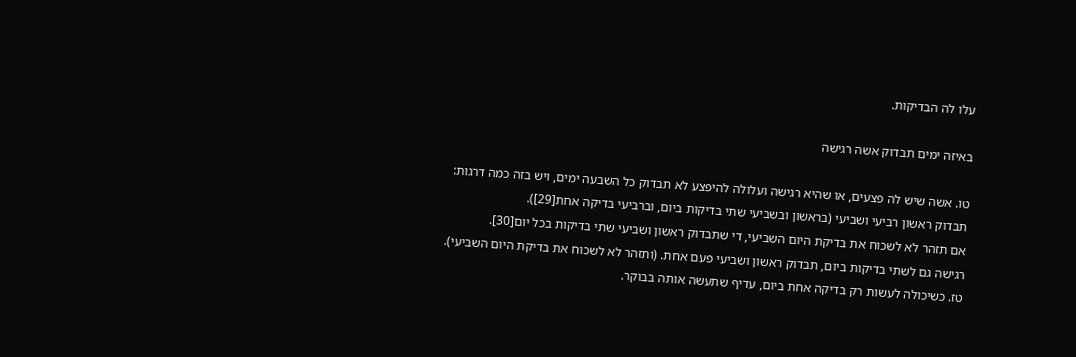עלו לה הבדיקות.

באיזה ימים תבדוק אשה רגישה

טו. אשה שיש לה פצעים, או שהיא רגישה ועלולה להיפצע לא תבדוק כל השבעה ימים, ויש בזה כמה דרגות:
תבדוק ראשון רביעי ושביעי (בראשון ובשביעי שתי בדיקות ביום, וברביעי בדיקה אחת[29]).
אם תזהר לא לשכוח את בדיקת היום השביעי, די שתבדוק ראשון ושביעי שתי בדיקות בכל יום[30].
רגישה גם לשתי בדיקות ביום, תבדוק ראשון ושביעי פעם אחת. (ותזהר לא לשכוח את בדיקת היום השביעי).
טז. כשיכולה לעשות רק בדיקה אחת ביום, עדיף שתעשה אותה בבוקר.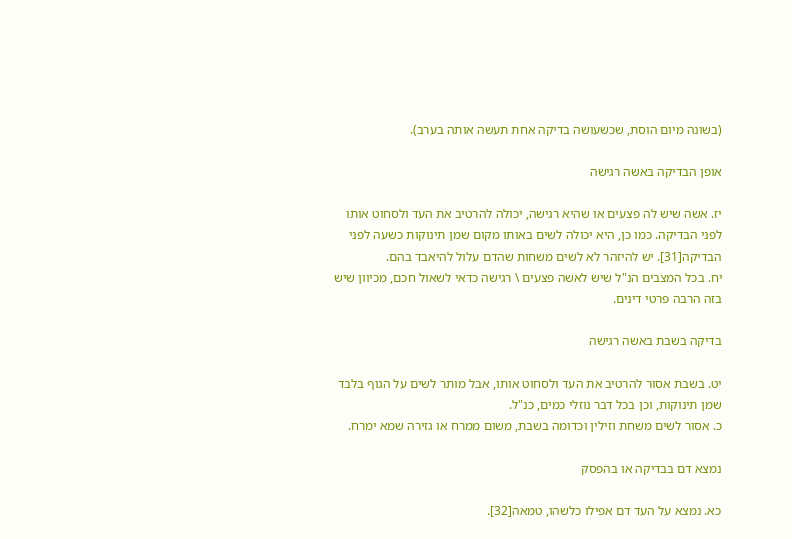(בשונה מיום הוסת, שכשעושה בדיקה אחת תעשה אותה בערב).

אופן הבדיקה באשה רגישה

יז. אשה שיש לה פצעים או שהיא רגישה, יכולה להרטיב את העד ולסחוט אותו לפני הבדיקה. כמו כן, היא יכולה לשים באותו מקום שמן תינוקות כשעה לפני הבדיקה[31]. יש להיזהר לא לשים משחות שהדם עלול להיאבד בהם.
יח. בכל המצבים הנ"ל שיש לאשה פצעים \ רגישה כדאי לשאול חכם, מכיוון שיש בזה הרבה פרטי דינים.

בדיקה בשבת באשה רגישה

יט. בשבת אסור להרטיב את העד ולסחוט אותו, אבל מותר לשים על הגוף בלבד שמן תינוקות, וכן בכל דבר נוזלי כמים, כנ"ל.
כ. אסור לשים משחת וזילין וכדומה בשבת, משום ממרח או גזירה שמא ימרח.

נמצא דם בבדיקה או בהפסק

כא. נמצא על העד דם אפילו כלשהו, טמאה[32].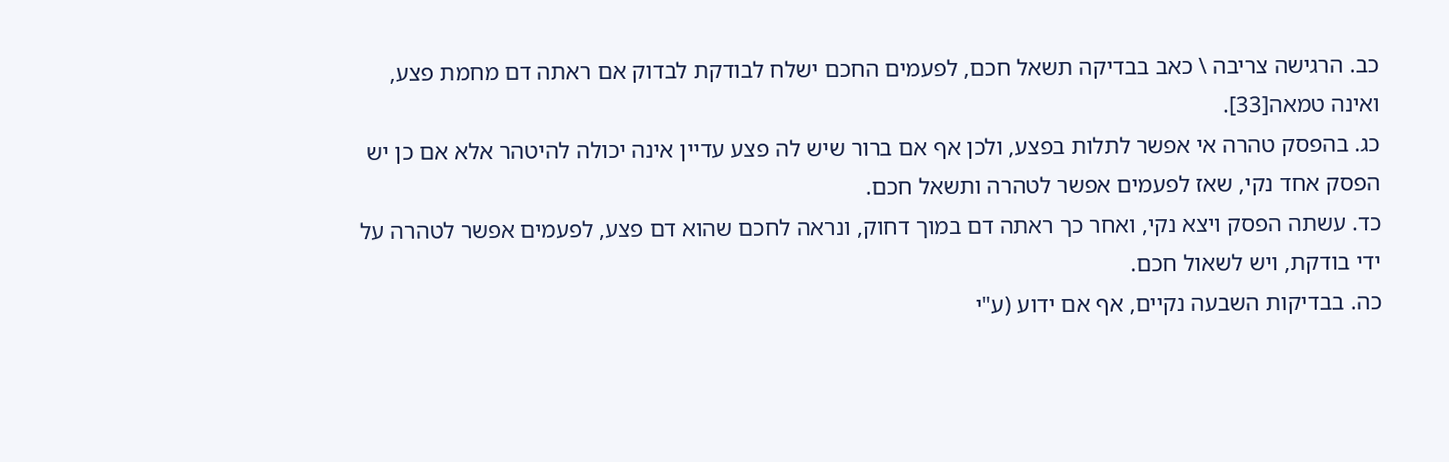כב. הרגישה צריבה \ כאב בבדיקה תשאל חכם, לפעמים החכם ישלח לבודקת לבדוק אם ראתה דם מחמת פצע, ואינה טמאה[33].
כג. בהפסק טהרה אי אפשר לתלות בפצע, ולכן אף אם ברור שיש לה פצע עדיין אינה יכולה להיטהר אלא אם כן יש הפסק אחד נקי, שאז לפעמים אפשר לטהרה ותשאל חכם.
כד. עשתה הפסק ויצא נקי, ואחר כך ראתה דם במוך דחוק, ונראה לחכם שהוא דם פצע, לפעמים אפשר לטהרה על ידי בודקת, ויש לשאול חכם.
כה. בבדיקות השבעה נקיים, אף אם ידוע (ע"י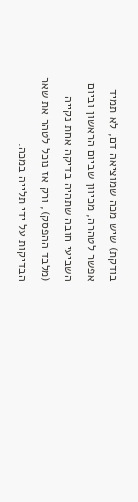בודקת) שיש מכה שמוציאה דם, לא תמיד אפשר לטהרה, מכיוון שביום הראשון וביום השביעי חובה שתהיה בדיקה אחת נקייה (מלבד ההפסק), ורק אז נוכל לטהר את שאר הבדיקות על ידי תלייה במכה.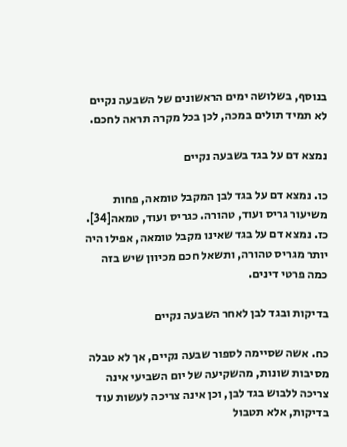בנוסף, בשלושה ימים הראשונים של השבעה נקיים לא תמיד תולים במכה, לכן בכל מקרה תראה לחכם.

נמצא דם על בגד בשבעה נקיים

כו. נמצא דם על בגד לבן המקבל טומאה, פחות משיעור גריס ועוד, טהורה. כגריס ועוד, טמאה[34].
כז. נמצא דם על בגד שאינו מקבל טומאה, אפילו היה יותר מגריס טהורה, ותשאל חכם מכיוון שיש בזה כמה פרטי דינים.

בדיקות ובגד לבן לאחר השבעה נקיים

כח. אשה שסיימה לספור שבעה נקיים, אך לא טבלה מסיבות שונות, מהשקיעה של יום השביעי אינה צריכה ללבוש בגד לבן, וכן אינה צריכה לעשות עוד בדיקות, אלא תטבול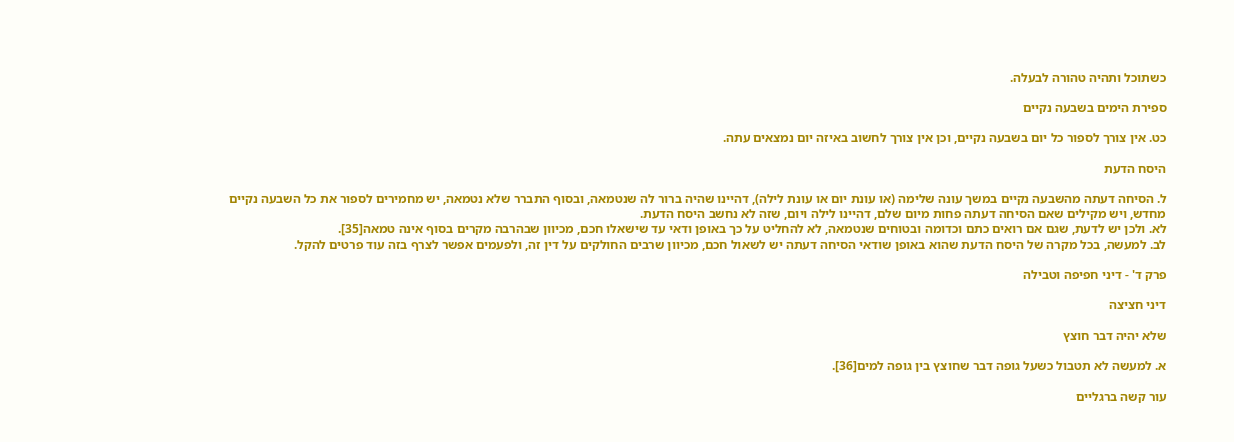כשתוכל ותהיה טהורה לבעלה.

ספירת הימים בשבעה נקיים

כט. אין צורך לספור כל יום בשבעה נקיים, וכן אין צורך לחשוב באיזה יום נמצאים עתה.

היסח הדעת

ל. הסיחה דעתה מהשבעה נקיים במשך עונה שלימה (או עונת יום או עונת לילה), דהיינו שהיה ברור לה שנטמאה, ובסוף התברר שלא נטמאה, יש מחמירים לספור את כל השבעה נקיים מחדש, ויש מקילים שאם הסיחה דעתה פחות מיום שלם, דהיינו לילה ויום, שזה לא נחשב היסח הדעת.
לא. ולכן יש לדעת, שגם אם רואים כתם וכדומה ובטוחים שנטמאה, לא להחליט על כך באופן ודאי עד שישאלו חכם, מכיוון שבהרבה מקרים בסוף אינה טמאה[35].
לב. למעשה, בכל מקרה של היסח הדעת שהוא באופן שודאי הסיחה דעתה יש לשאול חכם, מכיוון שרבים החולקים על דין זה, ולפעמים אפשר לצרף בזה עוד פרטים להקל.

פרק ד' - דיני חפיפה וטבילה

דיני חציצה

שלא יהיה דבר חוצץ

א. למעשה לא תטבול כשעל גופה דבר שחוצץ בין גופה למים[36].

עור קשה ברגליים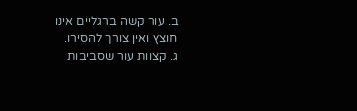ב. עור קשה ברגליים אינו חוצץ ואין צורך להסירו.
ג. קצוות עור שסביבות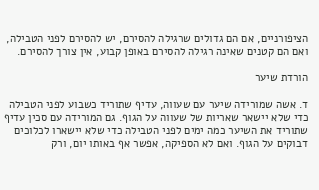הציפורניים, אם הם גדולים שרגילה להסירם, יש להסירם לפני הטבילה, ואם הם קטנים שאינה רגילה להסירם באופן קבוע, אין צורך להסירם.

הורדת שיער

ד. אשה שמורידה שיער עם שעווה, עדיף שתוריד כשבוע לפני הטבילה כדי שלא יישאר שאריות של שעווה על הגוף. גם המורידה עם סכין עדיף שתוריד את השיער כמה ימים לפני הטבילה כדי שלא יישארו לכלוכים דבוקים על הגוף. ואם לא הספיקה, אפשר אף באותו יום, ורק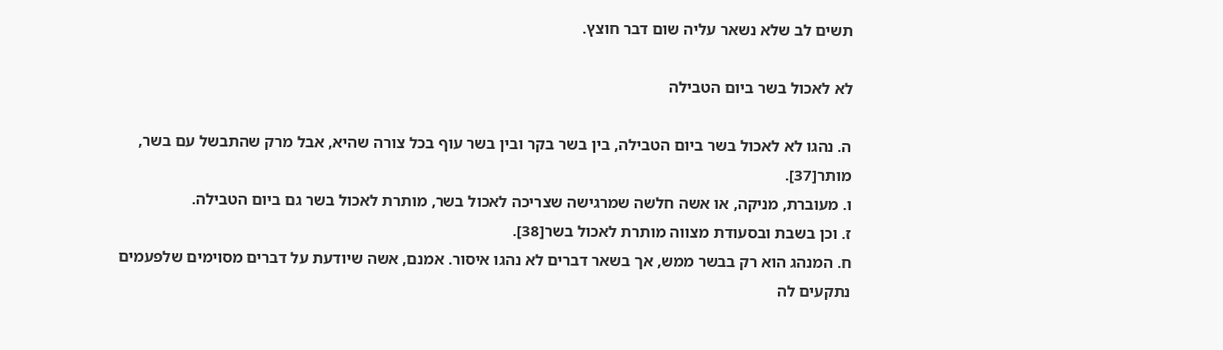תשים לב שלא נשאר עליה שום דבר חוצץ.

לא לאכול בשר ביום הטבילה

ה. נהגו לא לאכול בשר ביום הטבילה, בין בשר בקר ובין בשר עוף בכל צורה שהיא, אבל מרק שהתבשל עם בשר, מותר[37].
ו. מעוברת, מניקה, או אשה חלשה שמרגישה שצריכה לאכול בשר, מותרת לאכול בשר גם ביום הטבילה.
ז. וכן בשבת ובסעודת מצווה מותרת לאכול בשר[38].
ח. המנהג הוא רק בבשר ממש, אך בשאר דברים לא נהגו איסור. אמנם, אשה שיודעת על דברים מסוימים שלפעמים נתקעים לה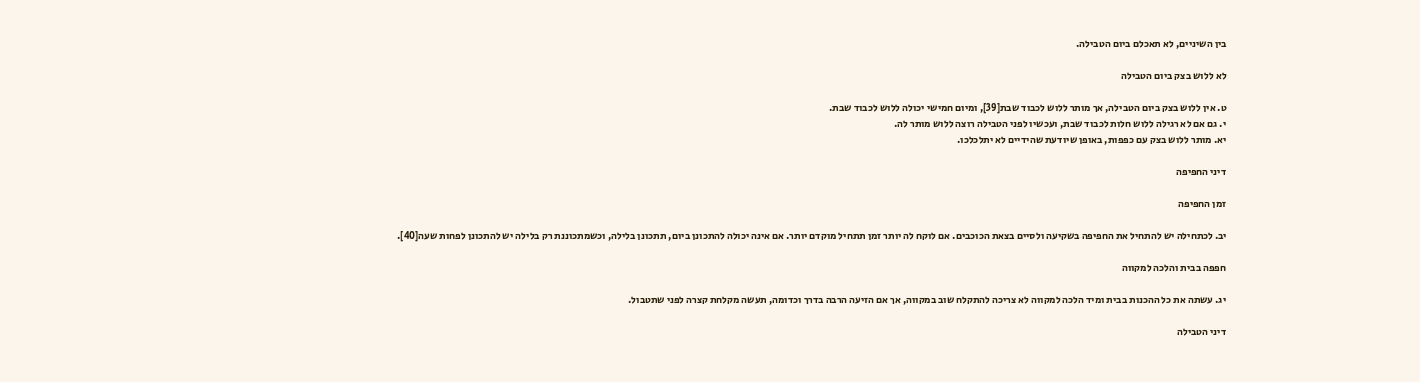בין השיניים, לא תאכלם ביום הטבילה.

לא ללוש בצק ביום הטבילה

ט. אין ללוש בצק ביום הטבילה, אך מותר ללוש לכבוד שבת[39], ומיום חמישי יכולה ללוש לכבוד שבת.
י. גם אם לא רגילה ללוש חלות לכבוד שבת, ועכשיו לפני הטבילה רוצה ללוש מותר לה.
יא. מותר ללוש בצק עם כפפות, באופן שיודעת שהידיים לא יתלכלכו.

דיני החפיפה

זמן החפיפה

יב. לכתחילה יש להתחיל את החפיפה בשקיעה ולסיים בצאת הכוכבים. אם לוקח לה יותר זמן תתחיל מוקדם יותר. אם אינה יכולה להתכונן ביום, תתכונן בלילה, וכשמתכוננת רק בלילה יש להתכונן לפחות שעה[40].

חפפה בבית והלכה למקווה

יג. עשתה את כל ההכנות בבית ומיד הלכה למקווה לא צריכה להתקלח שוב במקווה, אך אם הזיעה הרבה בדרך וכדומה, תעשה מקלחת קצרה לפני שתטבול.

דיני הטבילה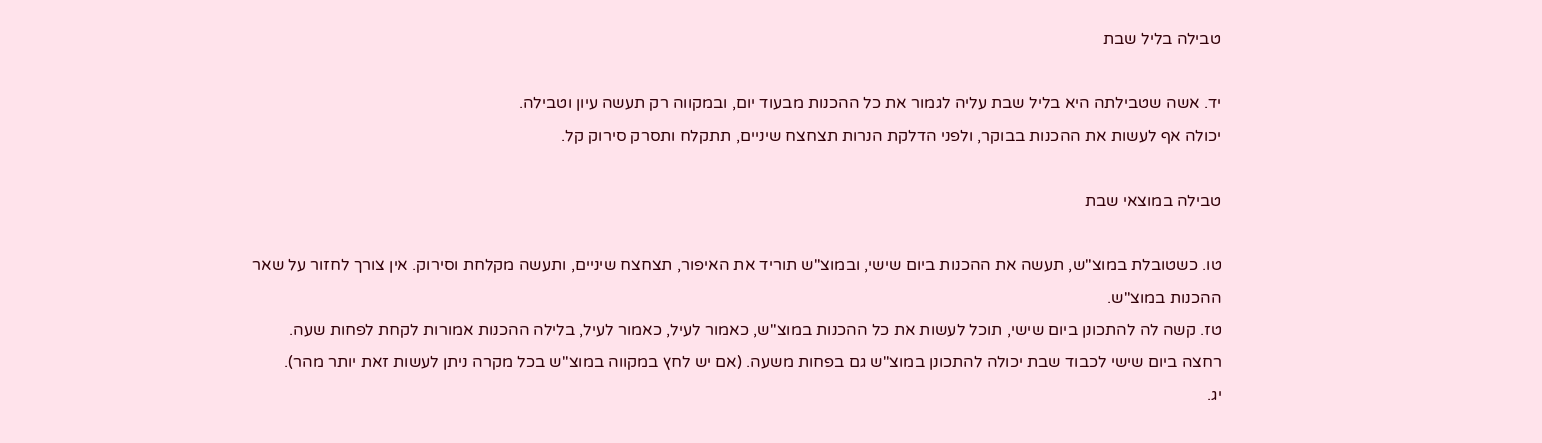טבילה בליל שבת

יד. אשה שטבילתה היא בליל שבת עליה לגמור את כל ההכנות מבעוד יום, ובמקווה רק תעשה עיון וטבילה.
יכולה אף לעשות את ההכנות בבוקר, ולפני הדלקת הנרות תצחצח שיניים, תתקלח ותסרק סירוק קל.

טבילה במוצאי שבת

טו. כשטובלת במוצ"ש, תעשה את ההכנות ביום שישי, ובמוצ"ש תוריד את האיפור, תצחצח שיניים, ותעשה מקלחת וסירוק. אין צורך לחזור על שאר ההכנות במוצ"ש.
טז. קשה לה להתכונן ביום שישי, תוכל לעשות את כל ההכנות במוצ"ש, כאמור לעיל, כאמור לעיל, בלילה ההכנות אמורות לקחת לפחות שעה.
רחצה ביום שישי לכבוד שבת יכולה להתכונן במוצ"ש גם בפחות משעה. (אם יש לחץ במקווה במוצ"ש בכל מקרה ניתן לעשות זאת יותר מהר).
יג.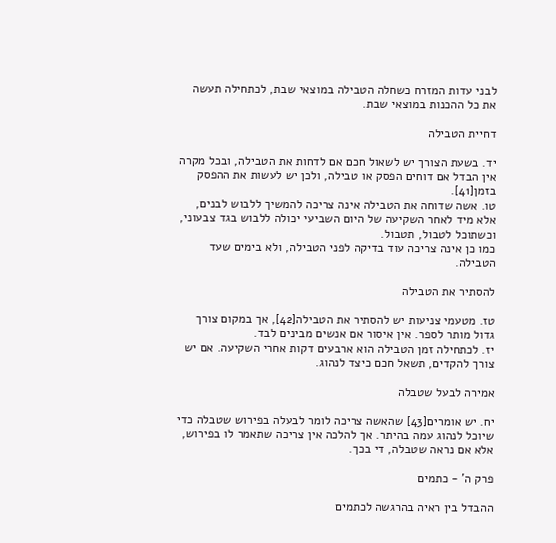לבני עדות המזרח כשחלה הטבילה במוצאי שבת, לכתחילה תעשה את כל ההכנות במוצאי שבת.

דחיית הטבילה

יד. בשעת הצורך יש לשאול חכם אם לדחות את הטבילה, ובכל מקרה אין הבדל אם דוחים הפסק או טבילה, ולכן יש לעשות את ההפסק בזמן[41].
טו. אשה שדוחה את הטבילה אינה צריכה להמשיך ללבוש לבנים, אלא מיד לאחר השקיעה של היום השביעי יכולה ללבוש בגד צבעוני, וכשתוכל לטבול, תטבול.
כמו כן אינה צריכה עוד בדיקה לפני הטבילה, ולא בימים שעד הטבילה.

להסתיר את הטבילה

טז. מטעמי צניעות יש להסתיר את הטבילה[42], אך במקום צורך גדול מותר לספר. אין איסור אם אנשים מבינים לבד.
יז. לכתחילה זמן הטבילה הוא ארבעים דקות אחרי השקיעה. אם יש צורך להקדים, תשאל חכם כיצד לנהוג.

אמירה לבעל שטבלה

יח. יש אומרים[43] שהאשה צריכה לומר לבעלה בפירוש שטבלה כדי שיוכל לנהוג עמה בהיתר. אך להלכה אין צריכה שתאמר לו בפירוש, אלא אם נראה שטבלה, די בכך.

פרק ה' - כתמים

ההבדל בין ראיה בהרגשה לכתמים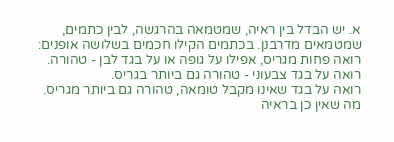א. יש הבדל בין ראיה, שמטמאה בהרגשה, לבין כתמים, שמטמאים מדרבנן. בכתמים הקילו חכמים בשלושה אופנים:
רואה פחות מגריס, אפילו על גופה או על בגד לבן - טהורה.
רואה על בגד צבעוני - טהורה גם ביותר בגריס.
רואה על בגד שאינו מקבל טומאה, טהורה גם ביותר מגריס.
מה שאין כן בראיה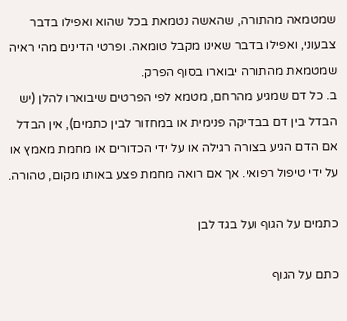שמטמאה מהתורה, שהאשה נטמאת בכל שהוא ואפילו בדבר צבעוני, ואפילו בדבר שאינו מקבל טומאה. ופרטי הדינים מהי ראיה שמטמאת מהתורה יבוארו בסוף הפרק.
ב. כל דם שמגיע מהרחם, מטמא לפי הפרטים שיבוארו להלן (יש הבדל בין דם בבדיקה פנימית או במחזור לבין כתמים), אין הבדל אם הדם הגיע בצורה רגילה או על ידי הכדורים או מחמת מאמץ או על ידי טיפול רפואי. אך אם רואה מחמת פצע באותו מקום, טהורה.

כתמים על הגוף ועל בגד לבן

כתם על הגוף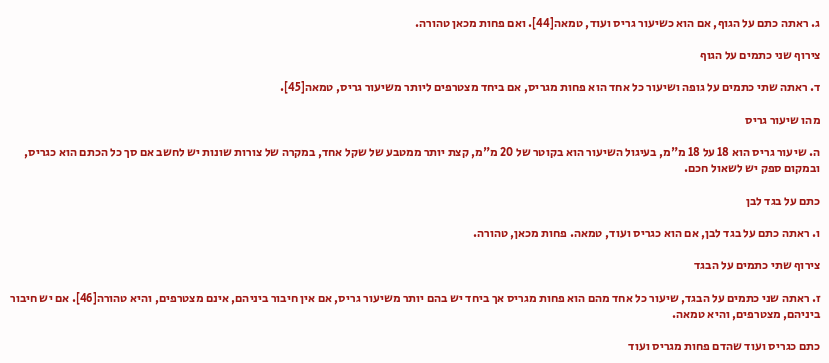ג. ראתה כתם על הגוף, אם הוא כשיעור גריס ועוד, טמאה[44]. ואם פחות מכאן טהורה.

צירוף שני כתמים על הגוף

ד. ראתה שתי כתמים על גופה ושיעור כל אחד הוא פחות מגריס, אם ביחד מצטרפים ליותר משיעור גריס, טמאה[45].

מהו שיעור גריס

ה. שיעור גריס הוא 18 על 18 מ"מ, בעיגול השיעור הוא בקוטר של 20 מ"מ, קצת יותר ממטבע של שקל אחד, במקרה של צורות שונות יש לחשב אם סך כל הכתם הוא כגריס, ובמקום ספק יש לשאול חכם.

כתם על בגד לבן

ו. ראתה כתם על בגד לבן, אם הוא כגריס ועוד, טמאה. פחות מכאן, טהורה.

צירוף שתי כתמים על הבגד

ז. ראתה שני כתמים על הבגד, שיעור כל אחד מהם הוא פחות מגריס אך ביחד יש בהם יותר משיעור גריס, אם אין חיבור ביניהם, אינם מצטרפים, והיא טהורה[46]. אם יש חיבור ביניהם, מצטרפים, והיא טמאה.

כתם כגריס ועוד שהדם פחות מגריס ועוד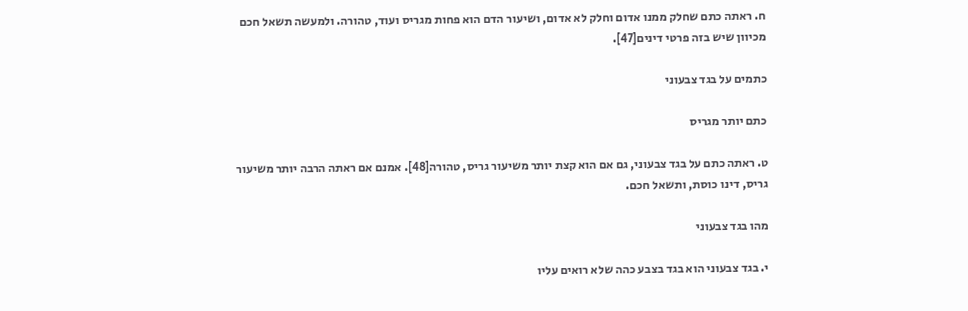ח. ראתה כתם שחלק ממנו אדום וחלק לא אדום, ושיעור הדם הוא פחות מגריס ועוד, טהורה. ולמעשה תשאל חכם מכיוון שיש בזה פרטי דינים[47].

כתמים על בגד צבעוני

כתם יותר מגריס

ט. ראתה כתם על בגד צבעוני, גם אם הוא קצת יותר משיעור גריס, טהורה[48]. אמנם אם ראתה הרבה יותר משיעור גריס, דינו כוסת, ותשאל חכם.

מהו בגד צבעוני

י. בגד צבעוני הוא בגד בצבע כהה שלא רואים עליו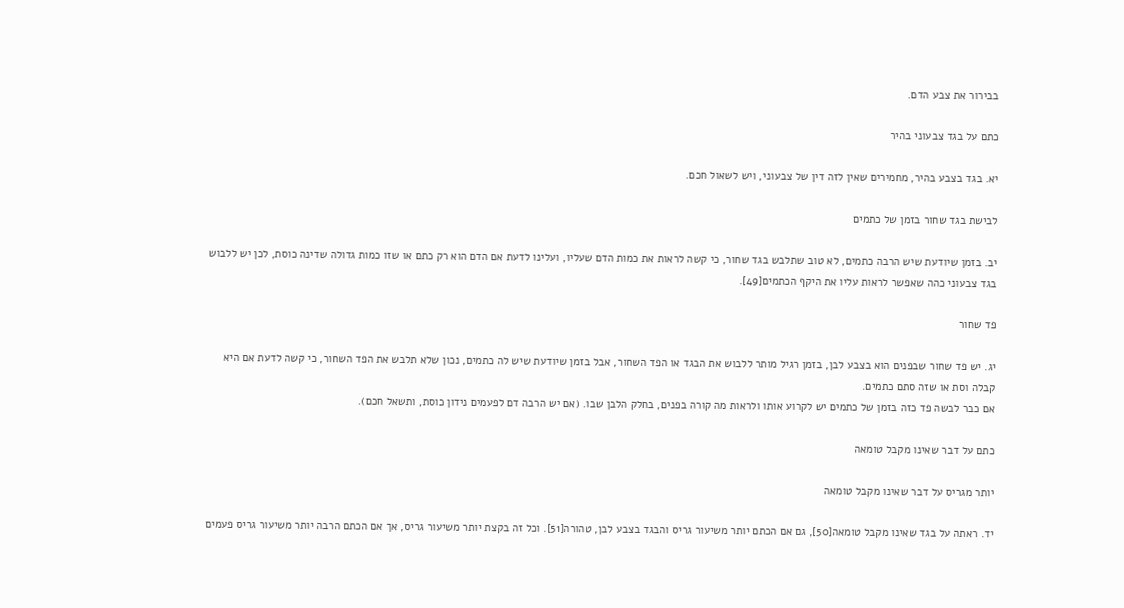בבירור את צבע הדם.

כתם על בגד צבעוני בהיר

יא. בגד בצבע בהיר, מחמירים שאין לזה דין של צבעוני, ויש לשאול חכם.

לבישת בגד שחור בזמן של כתמים

יב. בזמן שיודעת שיש הרבה כתמים, לא טוב שתלבש בגד שחור, כי קשה לראות את כמות הדם שעליו, ועלינו לדעת אם הדם הוא רק כתם או שזו כמות גדולה שדינה כוסת, לכן יש ללבוש בגד צבעוני כהה שאפשר לראות עליו את היקף הכתמים[49].

פד שחור

יג. יש פד שחור שבפנים הוא בצבע לבן, בזמן רגיל מותר ללבוש את הבגד או הפד השחור, אבל בזמן שיודעת שיש לה כתמים, נכון שלא תלבש את הפד השחור, כי קשה לדעת אם היא קבלה וסת או שזה סתם כתמים.
אם כבר לבשה פד כזה בזמן של כתמים יש לקרוע אותו ולראות מה קורה בפנים, בחלק הלבן שבו. (אם יש הרבה דם לפעמים נידון כוסת, ותשאל חכם).

כתם על דבר שאינו מקבל טומאה

יותר מגריס על דבר שאינו מקבל טומאה

יד. ראתה על בגד שאינו מקבל טומאה[50], גם אם הכתם יותר משיעור גריס והבגד בצבע לבן, טהורה[51]. וכל זה בקצת יותר משיעור גריס, אך אם הכתם הרבה יותר משיעור גריס פעמים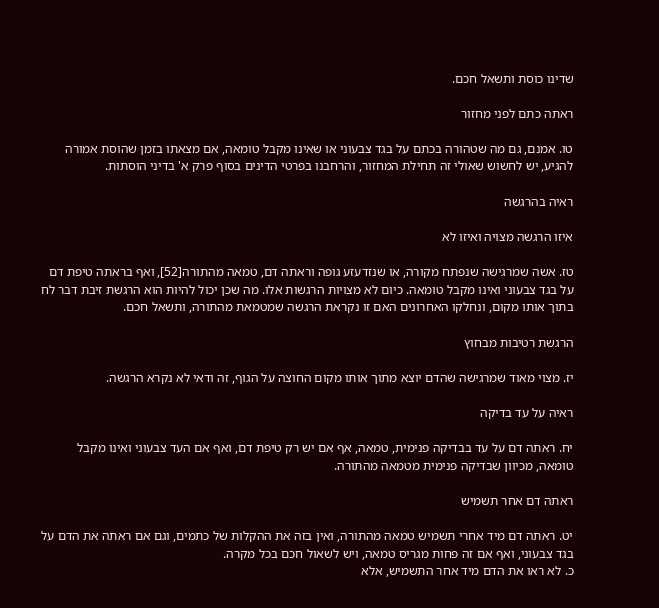שדינו כוסת ותשאל חכם.

ראתה כתם לפני מחזור

טו. אמנם, גם מה שטהורה בכתם על בגד צבעוני או שאינו מקבל טומאה, אם מצאתו בזמן שהוסת אמורה להגיע, יש לחשוש שאולי זה תחילת המחזור, והרחבנו בפרטי הדינים בסוף פרק א' בדיני הוסתות.

ראיה בהרגשה

איזו הרגשה מצויה ואיזו לא

טז. אשה שמרגישה שנפתח מקורה, או שנזדעזע גופה וראתה דם, טמאה מהתורה[52], ואף בראתה טיפת דם על בגד צבעוני ואינו מקבל טומאה. כיום לא מצויות הרגשות אלו. מה שכן יכול להיות הוא הרגשת זיבת דבר לח בתוך אותו מקום, ונחלקו האחרונים האם זו נקראת הרגשה שמטמאת מהתורה, ותשאל חכם.

הרגשת רטיבות מבחוץ

יז. מצוי מאוד שמרגישה שהדם יוצא מתוך אותו מקום החוצה על הגוף, זה ודאי לא נקרא הרגשה.

ראיה על עד בדיקה

יח. ראתה דם על עד בבדיקה פנימית, טמאה, אף אם יש רק טיפת דם, ואף אם העד צבעוני ואינו מקבל טומאה, מכיוון שבדיקה פנימית מטמאה מהתורה.

ראתה דם אחר תשמיש

יט. ראתה דם מיד אחרי תשמיש טמאה מהתורה, ואין בזה את ההקלות של כתמים, וגם אם ראתה את הדם על בגד צבעוני, ואף אם זה פחות מגריס טמאה, ויש לשאול חכם בכל מקרה.
כ. לא ראו את הדם מיד אחר התשמיש, אלא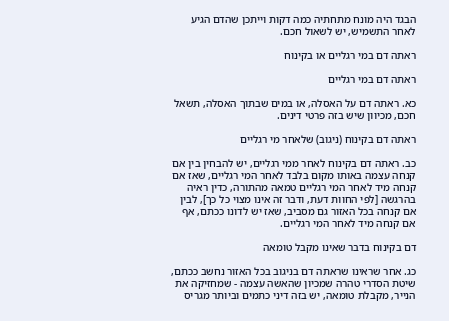הבגד היה מונח מתחתיה כמה דקות וייתכן שהדם הגיע לאחר התשמיש, יש לשאול חכם.

ראתה דם במי רגליים או בקינוח

ראתה דם במי רגליים

כא. ראתה דם על האסלה, או במים שבתוך האסלה, תשאל חכם, מכיוון שיש בזה פרטי דינים.

ראתה דם בקינוח (ניגוב) שלאחר מי רגליים

כב. ראתה דם בקינוח לאחר ממי רגליים, יש להבחין בין אם קנחה עצמה באותו מקום בלבד לאחר המי רגליים, שאז אם קנחה מיד לאחר המי רגליים טמאה מהתורה, כדין ראיה בהרגשה [לפי החוות דעת, ודבר זה אינו מצוי כל כך], לבין אם קנחה בכל האזור גם מסביב, שאז יש לדונו ככתם, אף אם קנחה מיד לאחר המי רגליים.

דם בקינוח בדבר שאינו מקבל טומאה

כג. אחר שראינו שראתה דם בניגוב בכל האזור נחשב ככתם, שיטת הסדרי טהרה שמכיון שהאשה עצמה - שמחזיקה את הנייר, מקבלת טומאה, יש בזה דיני כתמים וביותר מגריס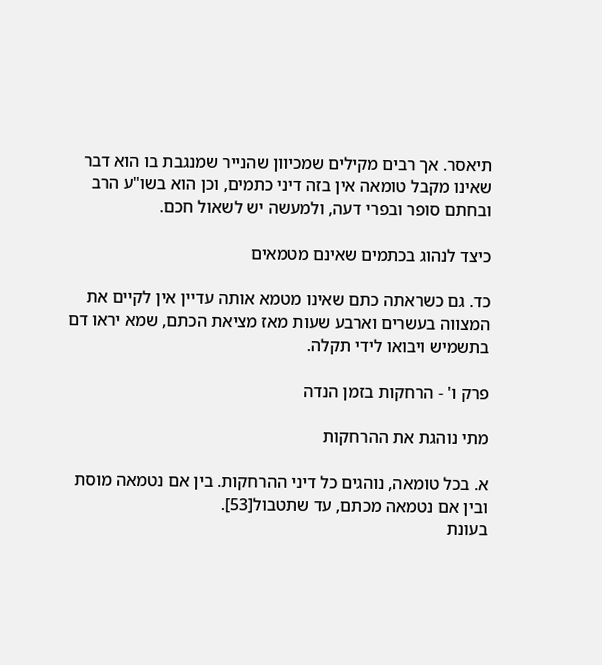תיאסר. אך רבים מקילים שמכיוון שהנייר שמנגבת בו הוא דבר שאינו מקבל טומאה אין בזה דיני כתמים, וכן הוא בשו"ע הרב ובחתם סופר ובפרי דעה, ולמעשה יש לשאול חכם.

כיצד לנהוג בכתמים שאינם מטמאים

כד. גם כשראתה כתם שאינו מטמא אותה עדיין אין לקיים את המצווה בעשרים וארבע שעות מאז מציאת הכתם, שמא יראו דם בתשמיש ויבואו לידי תקלה.

פרק ו' - הרחקות בזמן הנדה

מתי נוהגת את ההרחקות

א. בכל טומאה, נוהגים כל דיני ההרחקות. בין אם נטמאה מוסת ובין אם נטמאה מכתם, עד שתטבול[53].
בעונת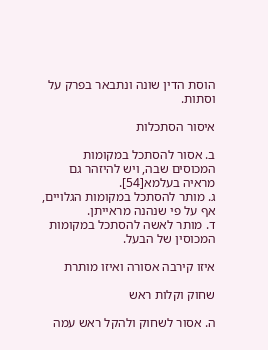הוסת הדין שונה ונתבאר בפרק על וסתות.

איסור הסתכלות

ב. אסור להסתכל במקומות המכוסים שבה, ויש להיזהר גם מראיה בעלמא[54].
ג. מותר להסתכל במקומות הגלויים, אף על פי שנהנה מראייתן.
ד. מותר לאשה להסתכל במקומות המכוסין של הבעל.

איזו קירבה אסורה ואיזו מותרת

שחוק וקלות ראש

ה. אסור לשחוק ולהקל ראש עמה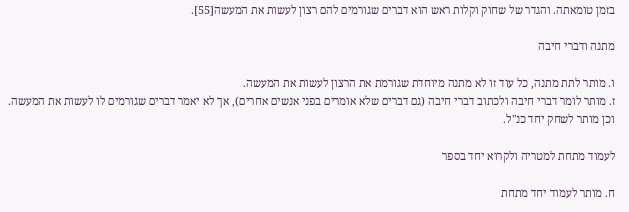בזמן טומאתה. והגדר של שחוק וקלות ראש הוא דברים שגורמים להם רצון לעשות את המעשה[55].

מתנה ודברי חיבה

ו. מותר לתת מתנה, כל עוד זו לא מתנה מיוחדת שגורמת את הרצון לעשות את המעשה.
ז. מותר לומר דברי חיבה ולכתוב דברי חיבה (גם דברים שלא אומרים בפני אנשים אחרים), אך לא יאמר דברים שגורמים לו לעשות את המעשה. וכן מותר לשחק יחד כנ"ל.

לעמוד מתחת למטריה ולקרוא יחד בספר

ח. מותר לעמוד יחד מתחת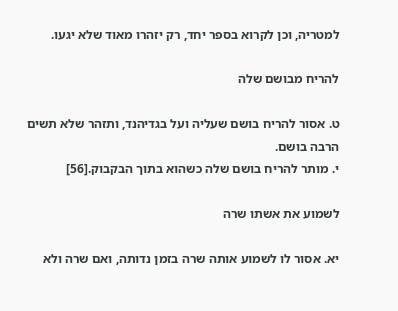למטריה, וכן לקרוא בספר יחד, רק יזהרו מאוד שלא יגעו.

להריח מבושם שלה

ט. אסור להריח בושם שעליה ועל בגדיהנד, ותזהר שלא תשים הרבה בושם.
י. מותר להריח בושם שלה כשהוא בתוך הבקבוק.[56]

לשמוע את אשתו שרה

יא. אסור לו לשמוע אותה שרה בזמן נדותה, ואם שרה ולא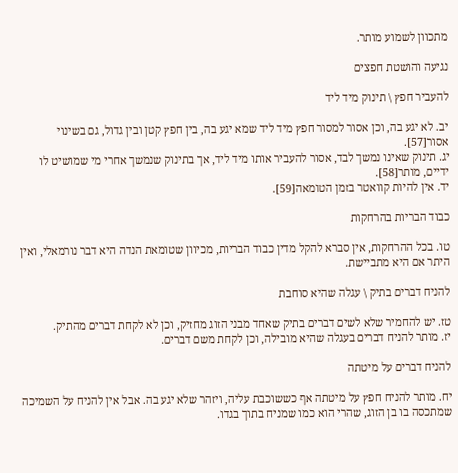מתכוון לשמוע מותר.

נגיעה והושטת חפצים

להעביר חפץ \ תינוק מיד ליד

יב. לא יגע בה, וכן אסור למסור חפץ מיד ליד שמא יגע בה, בין חפץ קטן ובין גדול, גם בשינוי אסור[57].
יג. תינוק שאינו נמשך לבד, אסור להעביר אותו מיד ליד, אך בתינוק שנמשך אחרי מי שמושיט לו ידיים, מותר[58].
יד. אין להיות קוואטר בזמן הטומאה[59].

כבוד הבריות בהרחקות

טו. בכל ההרחקות, אין סברא להקל מדין כבוד הבריות, מכיוון שטומאת הנדה היא דבר נורמאלי, ואין היתר אם היא מתביישת.

להניח דברים בתיק \ עגלה שהיא סוחבת

טז. יש להחמיר שלא לשים דברים בתיק שאחד מבני הזוג מחזיק, וכן לא לקחת דברים מהתיק.
יז. מותר להניח דברים בעגלה שהיא מובילה, וכן לקחת משם דברים.

להניח דברים על מיטתה

יח. מותר להניח חפץ על מיטתה אף כששוכבת עליה, ויזהר שלא יגע בה. אבל אין להניח על השמיכה שמתכסה בו בן הזוג, שהרי הוא כמו שמניח בתוך בגדו.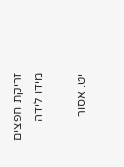זריקת חפצים מידו לידה

יט. אסור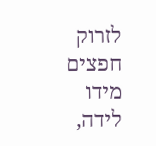לזרוק חפצים מידו לידה,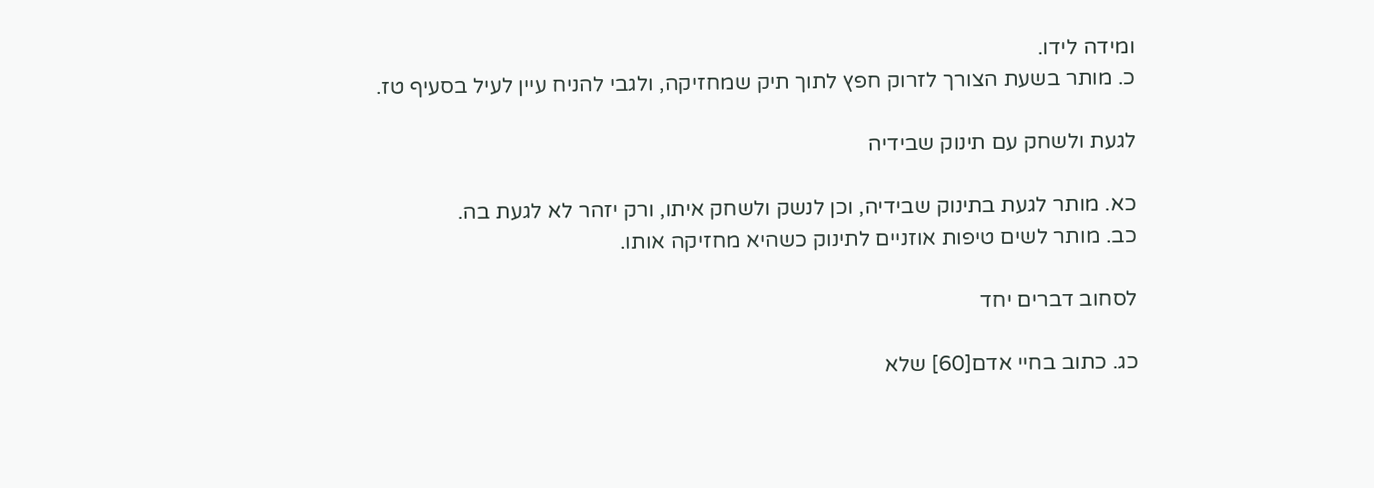ומידה לידו.
כ. מותר בשעת הצורך לזרוק חפץ לתוך תיק שמחזיקה, ולגבי להניח עיין לעיל בסעיף טז.

לגעת ולשחק עם תינוק שבידיה

כא. מותר לגעת בתינוק שבידיה, וכן לנשק ולשחק איתו, ורק יזהר לא לגעת בה.
כב. מותר לשים טיפות אוזניים לתינוק כשהיא מחזיקה אותו.

לסחוב דברים יחד

כג. כתוב בחיי אדם[60] שלא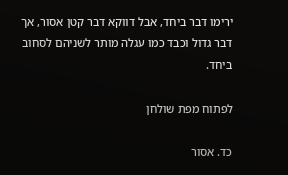ירימו דבר ביחד, אבל דווקא דבר קטן אסור, אך דבר גדול וכבד כמו עגלה מותר לשניהם לסחוב ביחד.

לפתוח מפת שולחן

כד. אסור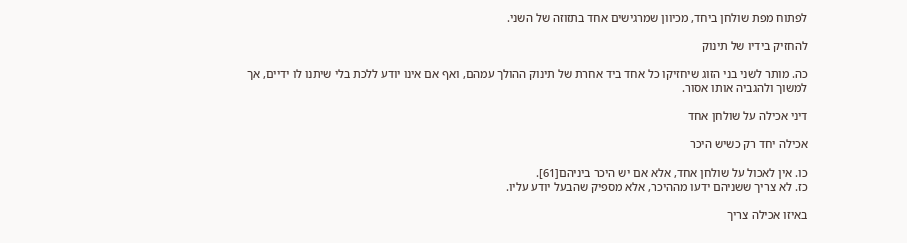לפתוח מפת שולחן ביחד, מכיוון שמרגישים אחד בתזוזה של השני.

להחזיק בידיו של תינוק

כה. מותר לשני בני הזוג שיחזיקו כל אחד ביד אחרת של תינוק ההולך עמהם, ואף אם אינו יודע ללכת בלי שיתנו לו ידיים, אך למשוך ולהגביה אותו אסור.

דיני אכילה על שולחן אחד

אכילה יחד רק כשיש היכר

כו. אין לאכול על שולחן אחד, אלא אם יש היכר ביניהם[61].
כז. לא צריך ששניהם ידעו מההיכר, אלא מספיק שהבעל יודע עליו.

באיזו אכילה צריך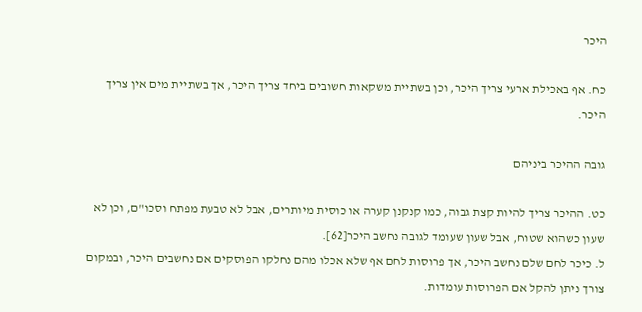היכר

כח. אף באכילת ארעי צריך היכר, וכן בשתיית משקאות חשובים ביחד צריך היכר, אך בשתיית מים אין צריך היכר.

גובה ההיכר ביניהם

כט. ההיכר צריך להיות קצת גבוה, כמו קנקנן קערה או כוסית מיותרים, אבל לא טבעת מפתח וסכו"ם, וכן לא שעון כשהוא שטוח, אבל שעון שעומד לגובה נחשב היכר[62].
ל. כיכר לחם שלם נחשב היכר, אך פרוסות לחם אף שלא אכלו מהם נחלקו הפוסקים אם נחשבים היכר, ובמקום צורך ניתן להקל אם הפרוסות עומדות.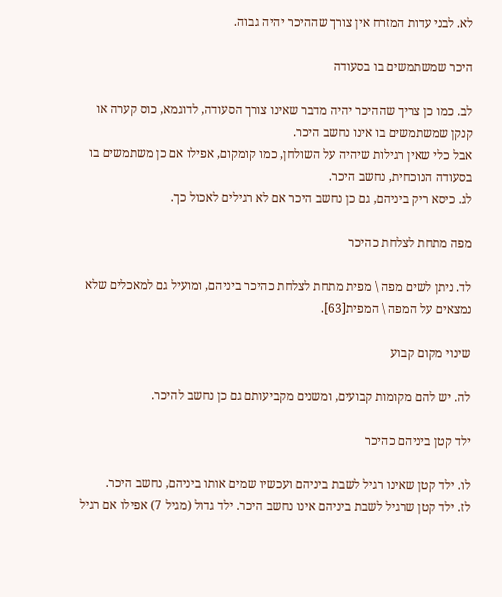לא. לבני עדות המזרח אין צורך שההיכר יהיה גבוה.

היכר שמשתמשים בו בסעודה

לב. כמו כן צריך שההיכר יהיה מדבר שאינו צורך הסעודה, לדוגמא, כוס קערה או קנקן שמשתמשים בו אינו נחשב היכר.
אבל כלי שאין רגילות שיהיה על השולחן, כמו קומקום, אפילו אם כן משתמשים בו בסעודה הנוכחית, נחשב היכר.
לג. כיסא ריק ביניהם, גם כן נחשב היכר אם לא רגילים לאכול כך.

מפה מתחת לצלחת כהיכר

לד. ניתן לשים מפה \ מפית מתחת לצלחת כהיכר ביניהם, ומועיל גם למאכלים שלא נמצאים על המפה \ המפית[63].

שינוי מקום קבוע

לה. יש להם מקומות קבועים, ומשנים מקביעותם גם כן נחשב להיכר.

ילד קטן ביניהם כהיכר

לו. ילד קטן שאינו רגיל לשבת ביניהם ועכשיו שמים אותו ביניהם, נחשב היכר.
לז. ילד קטן שרגיל לשבת ביניהם אינו נחשב היכר. ילד גדול (מגיל 7) אפילו אם רגיל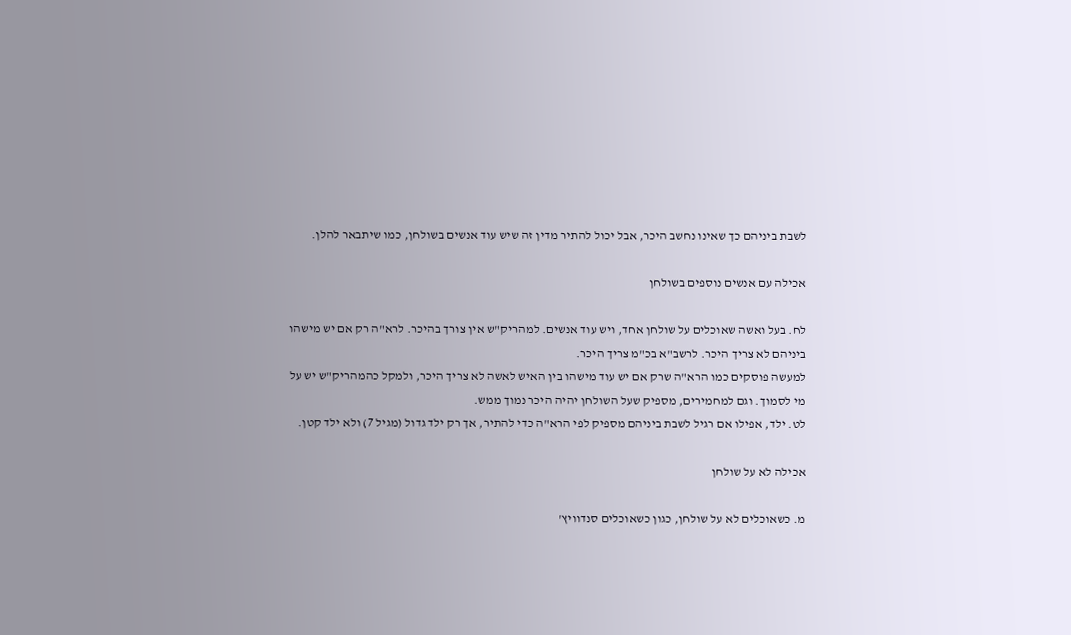לשבת ביניהם כך שאינו נחשב היכר, אבל יכול להתיר מדין זה שיש עוד אנשים בשולחן, כמו שיתבאר להלן.

אכילה עם אנשים נוספים בשולחן

לח. בעל ואשה שאוכלים על שולחן אחד, ויש עוד אנשים. למהריק"ש אין צורך בהיכר. לרא"ה רק אם יש מישהו ביניהם לא צריך היכר. לרשב"א בכ"מ צריך היכר.
למעשה פוסקים כמו הרא"ה שרק אם יש עוד מישהו בין האיש לאשה לא צריך היכר, ולמקל כהמהריק"ש יש על מי לסמוך. וגם למחמירים, מספיק שעל השולחן יהיה היכר נמוך ממש.
לט. ילד, אפילו אם רגיל לשבת ביניהם מספיק לפי הרא"ה כדי להתיר, אך רק ילד גדול (מגיל 7) ולא ילד קטן.

אכילה לא על שולחן

מ. כשאוכלים לא על שולחן, כגון כשאוכלים סנדוויץ'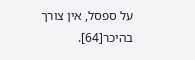על ספסל, אין צורך בהיכר[64].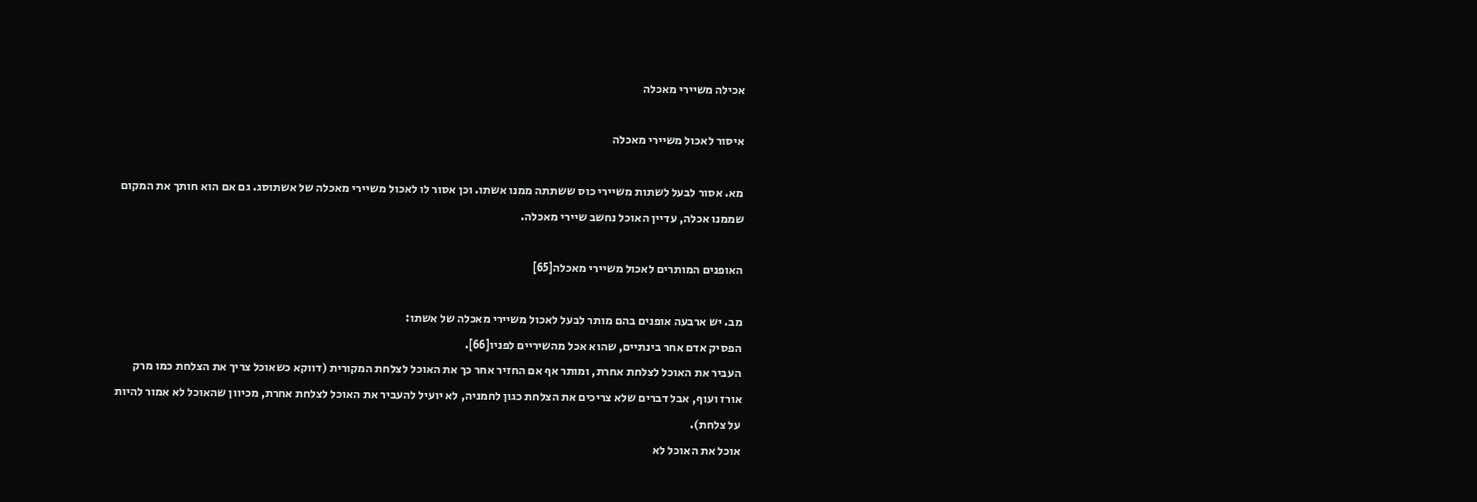אכילה משיירי מאכלה

איסור לאכול משיירי מאכלה

מא. אסור לבעל לשתות משיירי כוס ששתתה ממנו אשתו. וכן אסור לו לאכול משיירי מאכלה של אשתוסג. גם אם הוא חותך את המקום שממנו אכלה, עדיין האוכל נחשב שיירי מאכלה.

האופנים המותרים לאכול משיירי מאכלה[65]

מב. יש ארבעה אופנים בהם מותר לבעל לאכול משיירי מאכלה של אשתו:
הפסיק אדם אחר בינתיים, שהוא אכל מהשיריים לפניו[66].
העביר את האוכל לצלחת אחרת, ומותר אף אם החזיר אחר כך את האוכל לצלחת המקורית (דווקא כשאוכל צריך את הצלחת כמו מרק אורז ועוף, אבל דברים שלא צריכים את הצלחת כגון לחמניה, לא יועיל להעביר את האוכל לצלחת אחרת, מכיוון שהאוכל לא אמור להיות על צלחת).
אוכל את האוכל לא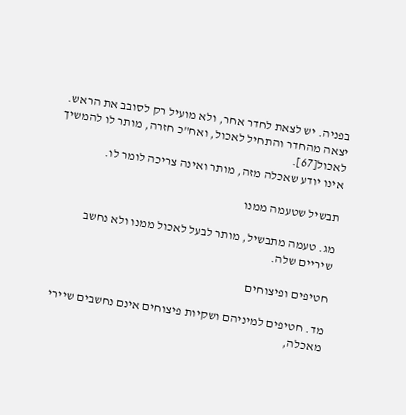בפניה. יש לצאת לחדר אחר, ולא מועיל רק לסובב את הראש.
יצאה מהחדר והתחיל לאכול, ואח"כ חזרה, מותר לו להמשיך לאכול[67].
אינו יודע שאכלה מזה, מותר ואינה צריכה לומר לו.

תבשיל שטעמה ממנו

מג. טעמה מתבשיל, מותר לבעל לאכול ממנו ולא נחשב שיריים שלה.

חטיפים ופיצוחים

מד. חטיפים למיניהם ושקיות פיצוחים אינם נחשבים שיירי מאכלה,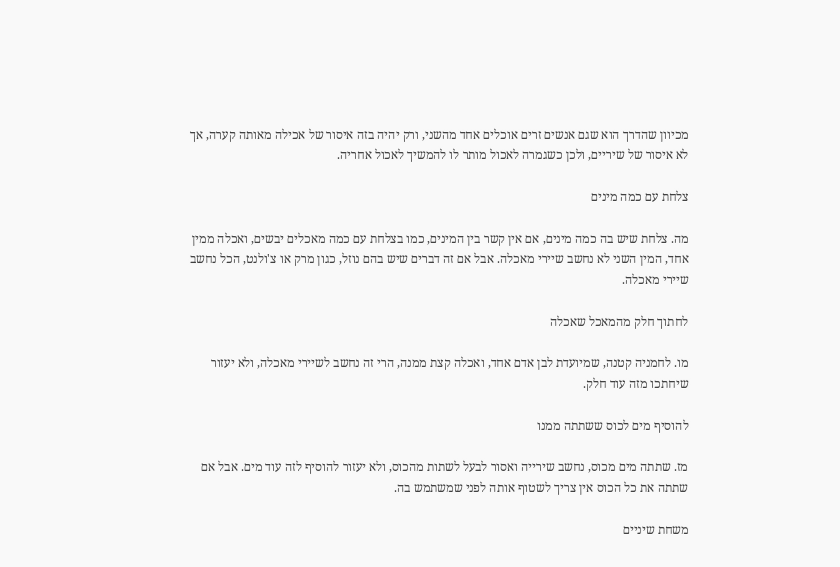מכיוון שהדרך הוא שגם אנשים זרים אוכלים אחד מהשני, ורק יהיה בזה איסור של אכילה מאותה קערה, אך לא איסור של שיריים, ולכן כשגמרה לאכול מותר לו להמשיך לאכול אחריה.

צלחת עם כמה מינים

מה. צלחת שיש בה כמה מינים, אם אין קשר בין המינים, כמו בצלחת עם כמה מאכלים יבשים, ואכלה ממין אחד, המין השני לא נחשב שיירי מאכלה. אבל אם זה דברים שיש בהם נוזל, כגון מרק או צ'ולנט, הכל נחשב שיירי מאכלה.

לחתוך חלק מהמאכל שאכלה

מו. לחמניה קטנה, שמיועדת לבן אדם אחד, ואכלה קצת ממנה, הרי זה נחשב לשיירי מאכלה, ולא יעזור שיחתכו מזה עוד חלק.

להוסיף מים לכוס ששתתה ממנו

מז. שתתה מים מכוס, נחשב שירייה ואסור לבעל לשתות מהכוס, ולא יעזור להוסיף לזה עוד מים. אבל אם שתתה את כל הכוס אין צריך לשטוף אותה לפני שמשתמש בה.

משחת שיניים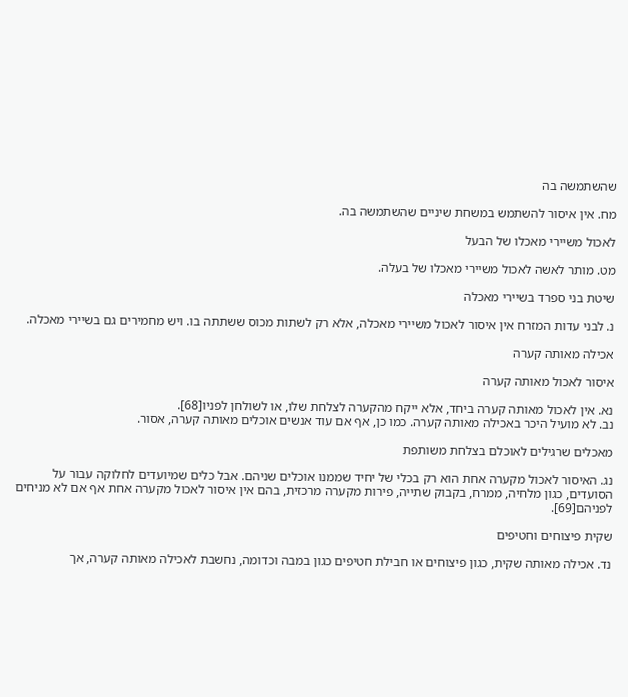שהשתמשה בה

מח. אין איסור להשתמש במשחת שיניים שהשתמשה בה.

לאכול משיירי מאכלו של הבעל

מט. מותר לאשה לאכול משיירי מאכלו של בעלה.

שיטת בני ספרד בשיירי מאכלה

נ. לבני עדות המזרח אין איסור לאכול משיירי מאכלה, אלא רק לשתות מכוס ששתתה בו. ויש מחמירים גם בשיירי מאכלה.

אכילה מאותה קערה

איסור לאכול מאותה קערה

נא. אין לאכול מאותה קערה ביחד, אלא ייקח מהקערה לצלחת שלו, או לשולחן לפניו[68].
נב. לא מועיל היכר באכילה מאותה קערה. כמו כן, אף אם עוד אנשים אוכלים מאותה קערה, אסור.

מאכלים שרגילים לאוכלם בצלחת משותפת

נג. האיסור לאכול מקערה אחת הוא רק בכלי של יחיד שממנו אוכלים שניהם. אבל כלים שמיועדים לחלוקה עבור על הסועדים, כגון מלחיה, ממרח, בקבוק שתייה, פירות מקערה מרכזית, בהם אין איסור לאכול מקערה אחת אף אם לא מניחים לפניהם[69].

שקית פיצוחים וחטיפים

נד. אכילה מאותה שקית, כגון פיצוחים או חבילת חטיפים כגון במבה וכדומה, נחשבת לאכילה מאותה קערה, אך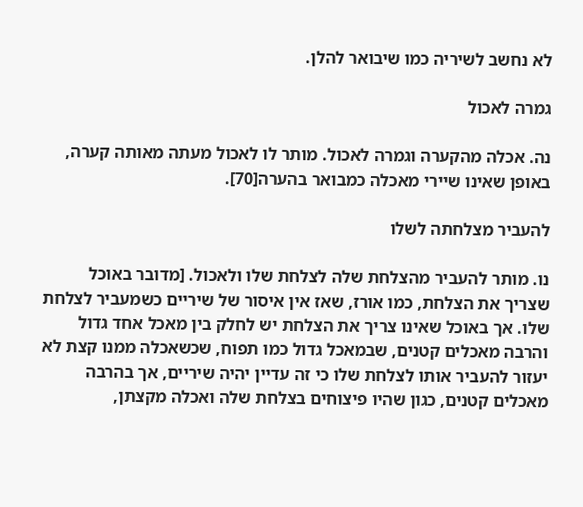לא נחשב לשיריה כמו שיבואר להלן.

גמרה לאכול

נה. אכלה מהקערה וגמרה לאכול. מותר לו לאכול מעתה מאותה קערה, באופן שאינו שיירי מאכלה כמבואר בהערה[70].

להעביר מצלחתה לשלו

נו. מותר להעביר מהצלחת שלה לצלחת שלו ולאכול. [מדובר באוכל שצריך את הצלחת, כמו אורז, שאז אין איסור של שיריים כשמעביר לצלחת שלו. אך באוכל שאינו צריך את הצלחת יש לחלק בין מאכל אחד גדול והרבה מאכלים קטנים, שבמאכל גדול כמו תפוח, שכשאכלה ממנו קצת לא יעזור להעביר אותו לצלחת שלו כי זה עדיין יהיה שיריים, אך בהרבה מאכלים קטנים, כגון שהיו פיצוחים בצלחת שלה ואכלה מקצתן,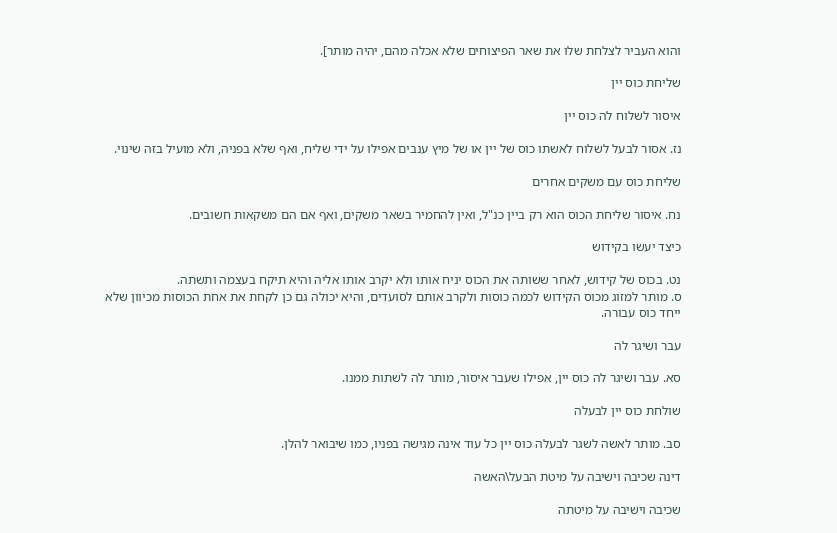והוא העביר לצלחת שלו את שאר הפיצוחים שלא אכלה מהם, יהיה מותר].

שליחת כוס יין

איסור לשלוח לה כוס יין

נז. אסור לבעל לשלוח לאשתו כוס של יין או של מיץ ענבים אפילו על ידי שליח, ואף שלא בפניה, ולא מועיל בזה שינוי.

שליחת כוס עם משקים אחרים

נח. איסור שליחת הכוס הוא רק ביין כנ"ל, ואין להחמיר בשאר משקים, ואף אם הם משקאות חשובים.

כיצד יעשו בקידוש

נט. בכוס של קידוש, לאחר ששותה את הכוס יניח אותו ולא יקרב אותו אליה והיא תיקח בעצמה ותשתה.
ס. מותר למזוג מכוס הקידוש לכמה כוסות ולקרב אותם לסועדים, והיא יכולה גם כן לקחת את אחת הכוסות מכיוון שלא ייחד כוס עבורה.

עבר ושיגר לה

סא. עבר ושיגר לה כוס יין, אפילו שעבר איסור, מותר לה לשתות ממנו.

שולחת כוס יין לבעלה

סב. מותר לאשה לשגר לבעלה כוס יין כל עוד אינה מגישה בפניו, כמו שיבואר להלן.

דינה שכיבה וישיבה על מיטת הבעל\האשה

שכיבה וישיבה על מיטתה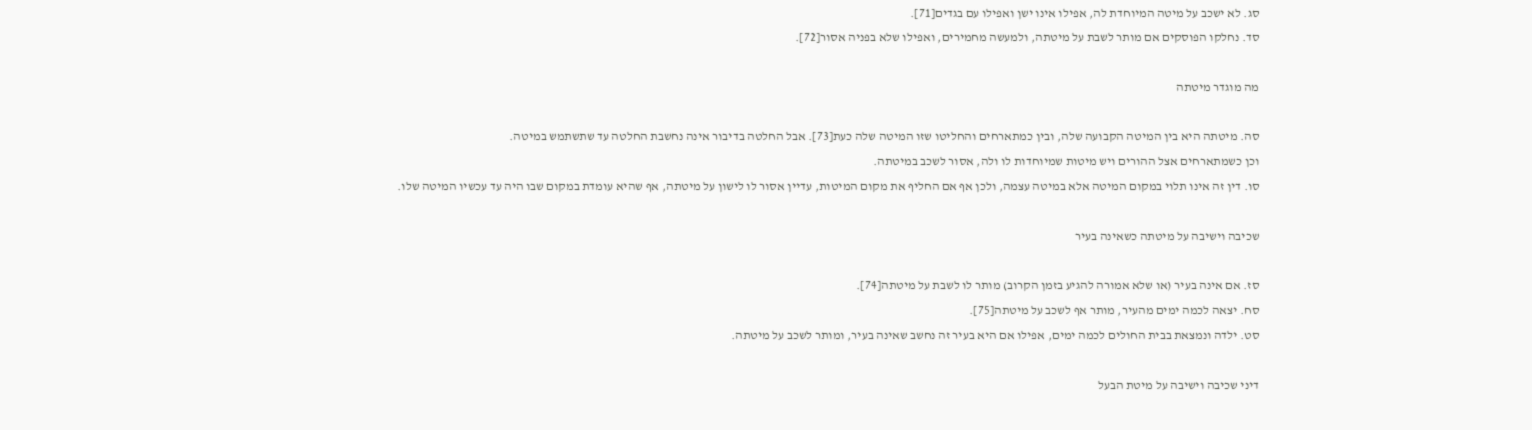סג. לא ישכב על מיטה המיוחדת לה, אפילו אינו ישן ואפילו עם בגדים[71].
סד. נחלקו הפוסקים אם מותר לשבת על מיטתה, ולמעשה מחמירים, ואפילו שלא בפניה אסור[72].

מה מוגדר מיטתה

סה. מיטתה היא בין המיטה הקבועה שלה, ובין כמתארחים והחליטו שזו המיטה שלה כעת[73]. אבל החלטה בדיבור אינה נחשבת החלטה עד שתשתמש במיטה.
וכן כשמתארחים אצל ההורים ויש מיטות שמיוחדות לו ולה, אסור לשכב במיטתה.
סו. דין זה אינו תלוי במקום המיטה אלא במיטה עצמה, ולכן אף אם החליף את מקום המיטות, עדיין אסור לו לישון על מיטתה, אף שהיא עומדת במקום שבו היה עד עכשיו המיטה שלו.

שכיבה וישיבה על מיטתה כשאינה בעיר

סז. אם אינה בעיר (או שלא אמורה להגיע בזמן הקרוב) מותר לו לשבת על מיטתה[74].
סח. יצאה לכמה ימים מהעיר, מותר אף לשכב על מיטתה[75].
סט. ילדה ונמצאת בבית החולים לכמה ימים, אפילו אם היא בעיר זה נחשב שאינה בעיר, ומותר לשכב על מיטתה.

דיני שכיבה וישיבה על מיטת הבעל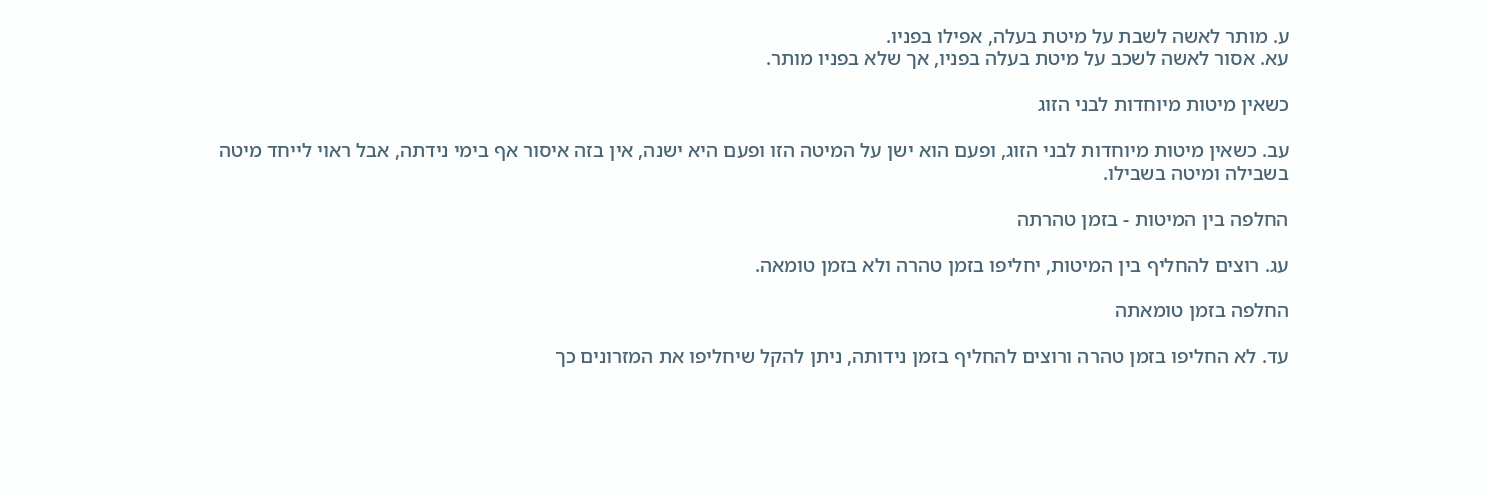ע. מותר לאשה לשבת על מיטת בעלה, אפילו בפניו.
עא. אסור לאשה לשכב על מיטת בעלה בפניו, אך שלא בפניו מותר.

כשאין מיטות מיוחדות לבני הזוג

עב. כשאין מיטות מיוחדות לבני הזוג, ופעם הוא ישן על המיטה הזו ופעם היא ישנה, אין בזה איסור אף בימי נידתה, אבל ראוי לייחד מיטה בשבילה ומיטה בשבילו.

החלפה בין המיטות - בזמן טהרתה

עג. רוצים להחליף בין המיטות, יחליפו בזמן טהרה ולא בזמן טומאה.

החלפה בזמן טומאתה

עד. לא החליפו בזמן טהרה ורוצים להחליף בזמן נידותה, ניתן להקל שיחליפו את המזרונים כך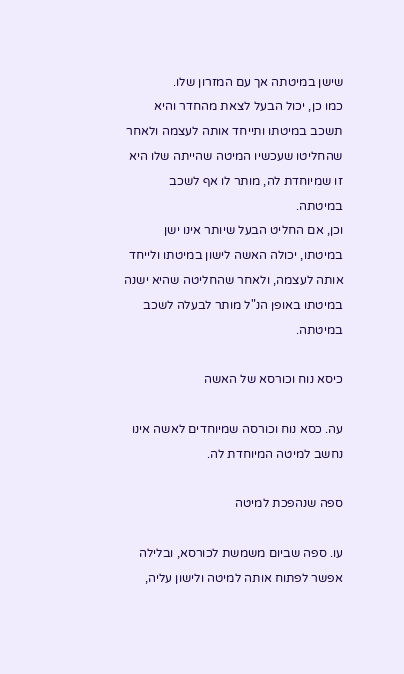שישן במיטתה אך עם המזרון שלו.
כמו כן, יכול הבעל לצאת מהחדר והיא תשכב במיטתו ותייחד אותה לעצמה ולאחר שהחליטו שעכשיו המיטה שהייתה שלו היא זו שמיוחדת לה, מותר לו אף לשכב במיטתה.
וכן, אם החליט הבעל שיותר אינו ישן במיטתו, יכולה האשה לישון במיטתו ולייחד אותה לעצמה, ולאחר שהחליטה שהיא ישנה במיטתו באופן הנ"ל מותר לבעלה לשכב במיטתה.

כיסא נוח וכורסא של האשה

עה. כסא נוח וכורסה שמיוחדים לאשה אינו נחשב למיטה המיוחדת לה.

ספה שנהפכת למיטה

עו. ספה שביום משמשת לכורסא, ובלילה אפשר לפתוח אותה למיטה ולישון עליה,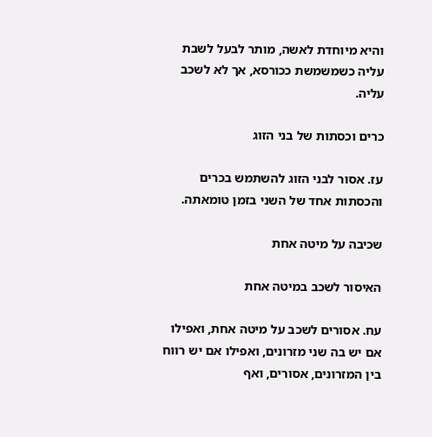והיא מיוחדת לאשה, מותר לבעל לשבת עליה כשמשמשת ככורסא, אך לא לשכב עליה.

כרים וכסתות של בני הזוג

עז. אסור לבני הזוג להשתמש בכרים והכסתות אחד של השני בזמן טומאתה.

שכיבה על מיטה אחת

האיסור לשכב במיטה אחת

עח. אסורים לשכב על מיטה אחת, ואפילו אם יש בה שני מזרונים, ואפילו אם יש רווח בין המזרונים, אסורים, ואף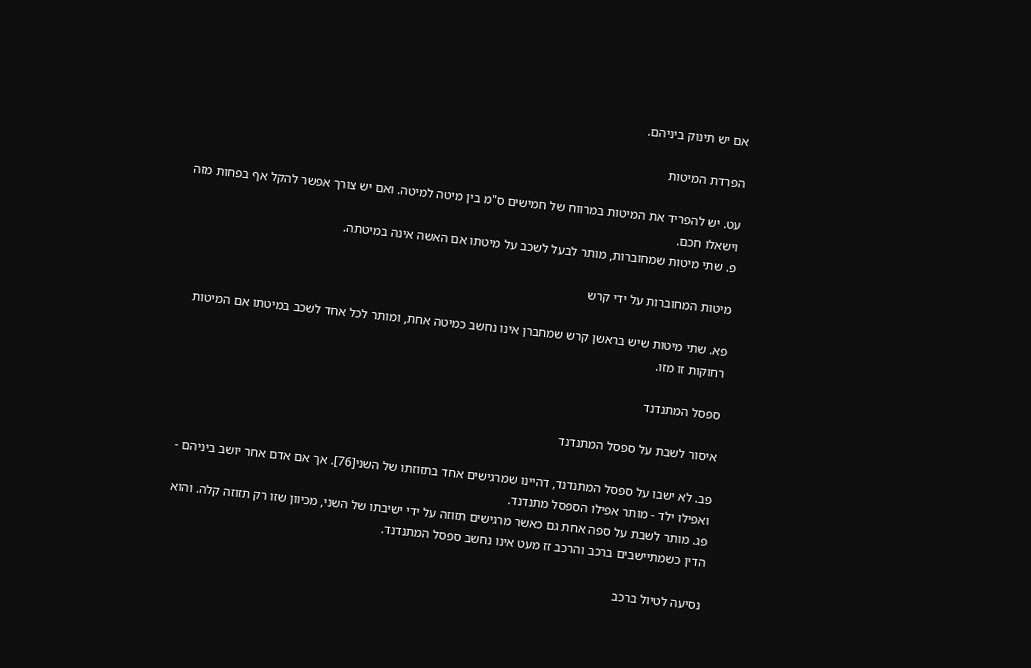אם יש תינוק ביניהם.

הפרדת המיטות

עט. יש להפריד את המיטות במרווח של חמישים ס"מ בין מיטה למיטה. ואם יש צורך אפשר להקל אף בפחות מזה וישאלו חכם.
פ. שתי מיטות שמחוברות, מותר לבעל לשכב על מיטתו אם האשה אינה במיטתה.

מיטות המחוברות על ידי קרש

פא. שתי מיטות שיש בראשן קרש שמחברן אינו נחשב כמיטה אחת, ומותר לכל אחד לשכב במיטתו אם המיטות רחוקות זו מזו.

ספסל המתנדנד

איסור לשבת על ספסל המתנדנד

פב. לא ישבו על ספסל המתנדנד, דהיינו שמרגישים אחד בתזוזתו של השני[76]. אך אם אדם אחר יושב ביניהם - ואפילו ילד - מותר אפילו הספסל מתנדנד.
פג. מותר לשבת על ספה אחת גם כאשר מרגישים תזוזה על ידי ישיבתו של השני, מכיוון שזו רק תזוזה קלה. והוא הדין כשמתיישבים ברכב והרכב זז מעט אינו נחשב ספסל המתנדנד.

נסיעה לטיול ברכב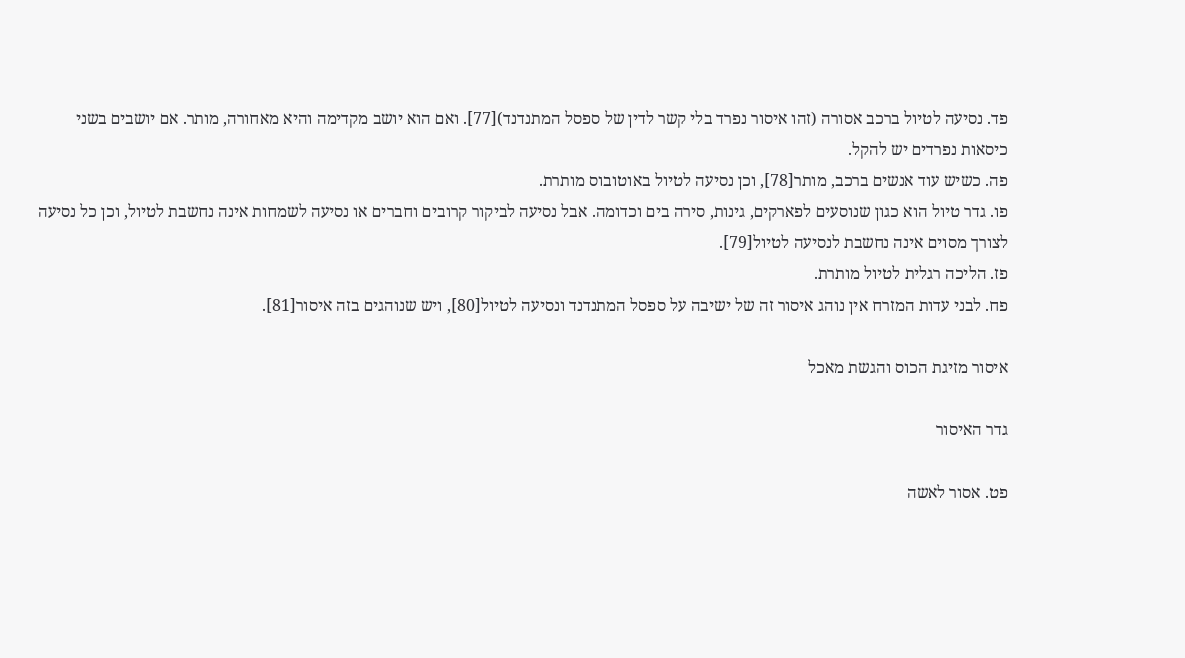פד. נסיעה לטיול ברכב אסורה (זהו איסור נפרד בלי קשר לדין של ספסל המתנדנד)[77]. ואם הוא יושב מקדימה והיא מאחורה, מותר. אם יושבים בשני כיסאות נפרדים יש להקל.
פה. כשיש עוד אנשים ברכב, מותר[78], וכן נסיעה לטיול באוטובוס מותרת.
פו. גדר טיול הוא כגון שנוסעים לפארקים, גינות, סירה בים וכדומה. אבל נסיעה לביקור קרובים וחברים או נסיעה לשמחות אינה נחשבת לטיול, וכן כל נסיעה לצורך מסוים אינה נחשבת לנסיעה לטיול[79].
פז. הליכה רגלית לטיול מותרת.
פח. לבני עדות המזרח אין נוהג איסור זה של ישיבה על ספסל המתנדנד ונסיעה לטיול[80], ויש שנוהגים בזה איסור[81].

איסור מזיגת הכוס והגשת מאכל

גדר האיסור

פט. אסור לאשה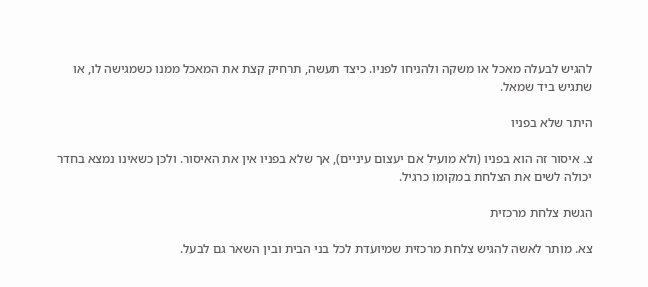להגיש לבעלה מאכל או משקה ולהניחו לפניו. כיצד תעשה, תרחיק קצת את המאכל ממנו כשמגישה לו, או שתגיש ביד שמאל.

היתר שלא בפניו

צ. איסור זה הוא בפניו (ולא מועיל אם יעצום עיניים), אך שלא בפניו אין את האיסור. ולכן כשאינו נמצא בחדר יכולה לשים את הצלחת במקומו כרגיל.

הגשת צלחת מרכזית

צא. מותר לאשה להגיש צלחת מרכזית שמיועדת לכל בני הבית ובין השאר גם לבעל.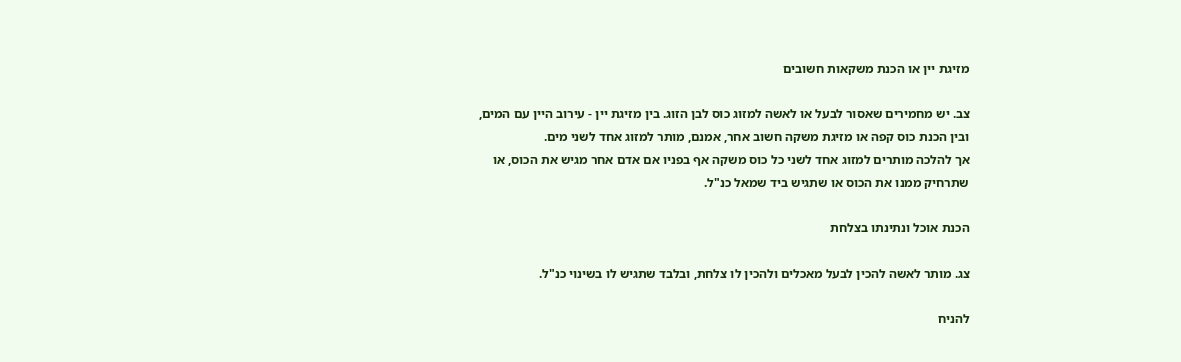מזיגת יין או הכנת משקאות חשובים

צב. יש מחמירים שאסור לבעל או לאשה למזוג כוס לבן הזוג. בין מזיגת יין - עירוב היין עם המים, ובין הכנת כוס קפה או מזיגת משקה חשוב אחר, אמנם, מותר למזוג אחד לשני מים.
אך להלכה מותרים למזוג אחד לשני כל כוס משקה אף בפניו אם אדם אחר מגיש את הכוס, או שתרחיק ממנו את הכוס או שתגיש ביד שמאל כנ"ל.

הכנת אוכל ונתינתו בצלחת

צג. מותר לאשה להכין לבעל מאכלים ולהכין לו צלחת, ובלבד שתגיש לו בשינוי כנ"ל.

להניח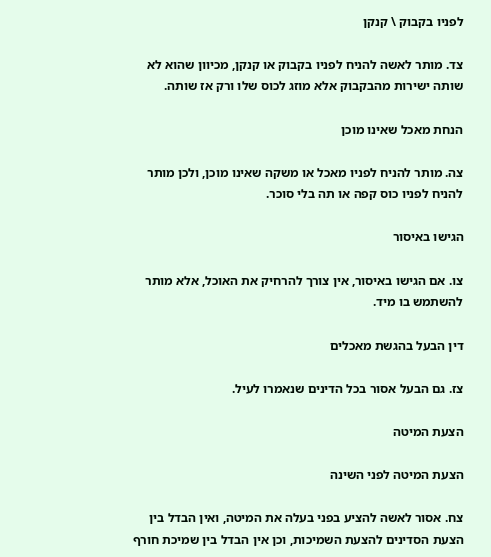לפניו בקבוק \ קנקן

צד. מותר לאשה להניח לפניו בקבוק או קנקן, מכיוון שהוא לא שותה ישירות מהבקבוק אלא מוזג לכוס שלו ורק אז שותה.

הנחת מאכל שאינו מוכן

צה. מותר להניח לפניו מאכל או משקה שאינו מוכן, ולכן מותר להניח לפניו כוס קפה או תה בלי סוכר.

הגישו באיסור

צו. אם הגישו באיסור, אין צורך להרחיק את האוכל, אלא מותר להשתמש בו מיד.

דין הבעל בהגשת מאכלים

צז. גם הבעל אסור בכל הדינים שנאמרו לעיל.

הצעת המיטה

הצעת המיטה לפני השינה

צח. אסור לאשה להציע בפני בעלה את המיטה, ואין הבדל בין הצעת הסדינים להצעת השמיכות, וכן אין הבדל בין שמיכת חורף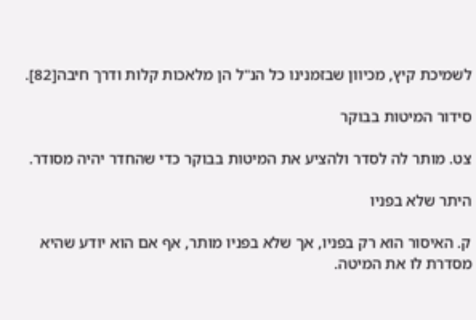לשמיכת קיץ, מכיוון שבזמנינו כל הנ"ל הן מלאכות קלות ודרך חיבה[82].

סידור המיטות בבוקר

צט. מותר לה לסדר ולהציע את המיטות בבוקר כדי שהחדר יהיה מסודר.

היתר שלא בפניו

ק. האיסור הוא רק בפניו, אך שלא בפניו מותר, אף אם הוא יודע שהיא מסדרת לו את המיטה.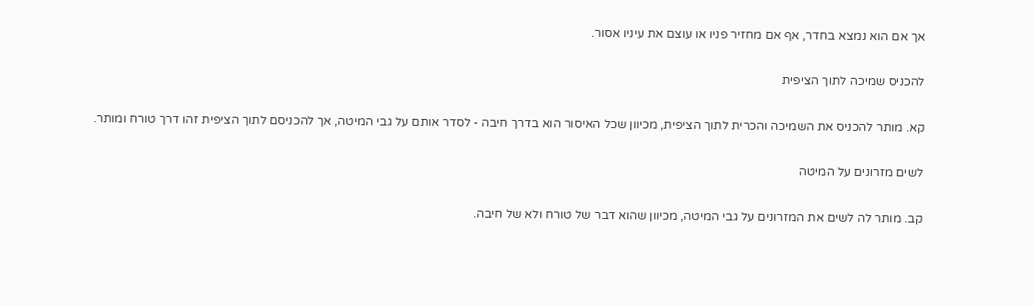אך אם הוא נמצא בחדר, אף אם מחזיר פניו או עוצם את עיניו אסור.

להכניס שמיכה לתוך הציפית

קא. מותר להכניס את השמיכה והכרית לתוך הציפית, מכיוון שכל האיסור הוא בדרך חיבה - לסדר אותם על גבי המיטה, אך להכניסם לתוך הציפית זהו דרך טורח ומותר.

לשים מזרונים על המיטה

קב. מותר לה לשים את המזרונים על גבי המיטה, מכיוון שהוא דבר של טורח ולא של חיבה.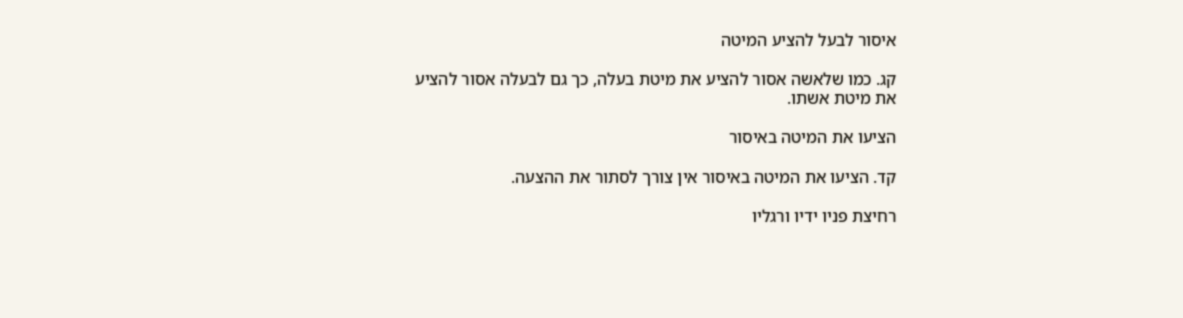איסור לבעל להציע המיטה

קג. כמו שלאשה אסור להציע את מיטת בעלה, כך גם לבעלה אסור להציע את מיטת אשתו.

הציעו את המיטה באיסור

קד. הציעו את המיטה באיסור אין צורך לסתור את ההצעה.

רחיצת פניו ידיו ורגליו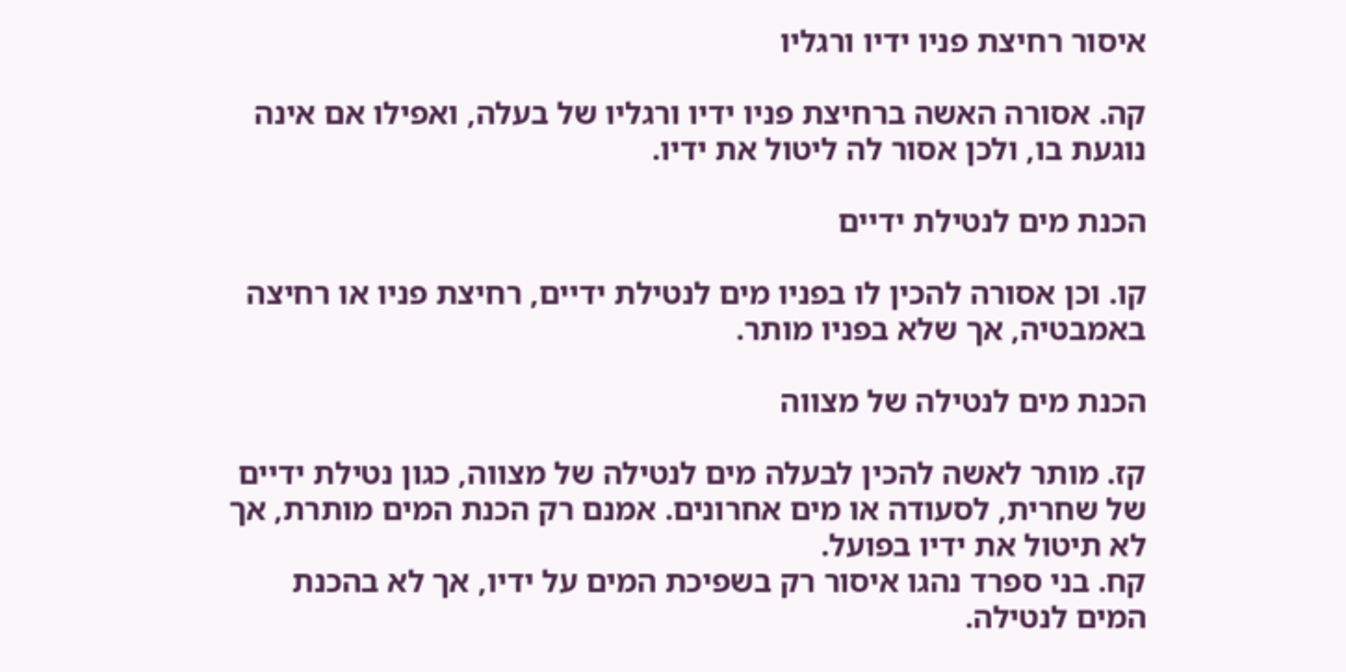איסור רחיצת פניו ידיו ורגליו

קה. אסורה האשה ברחיצת פניו ידיו ורגליו של בעלה, ואפילו אם אינה נוגעת בו, ולכן אסור לה ליטול את ידיו.

הכנת מים לנטילת ידיים

קו. וכן אסורה להכין לו בפניו מים לנטילת ידיים, רחיצת פניו או רחיצה באמבטיה, אך שלא בפניו מותר.

הכנת מים לנטילה של מצווה

קז. מותר לאשה להכין לבעלה מים לנטילה של מצווה, כגון נטילת ידיים של שחרית, לסעודה או מים אחרונים. אמנם רק הכנת המים מותרת, אך לא תיטול את ידיו בפועל.
קח. בני ספרד נהגו איסור רק בשפיכת המים על ידיו, אך לא בהכנת המים לנטילה.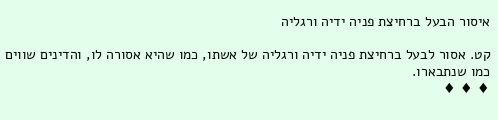איסור הבעל ברחיצת פניה ידיה ורגליה

קט. אסור לבעל ברחיצת פניה ידיה ורגליה של אשתו, כמו שהיא אסורה לו, והדינים שווים כמו שנתבארו.
♦ ♦ ♦